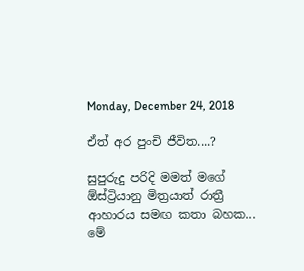Monday, December 24, 2018

ඒත් අර පුංචි ජීවිත....?

සුපුරුදු පරිදි මමත් මගේ ඕස්ට්‍රියානු මිත්‍රයාත් රාත්‍රී ආහාරය සමඟ කතා බහක... මේ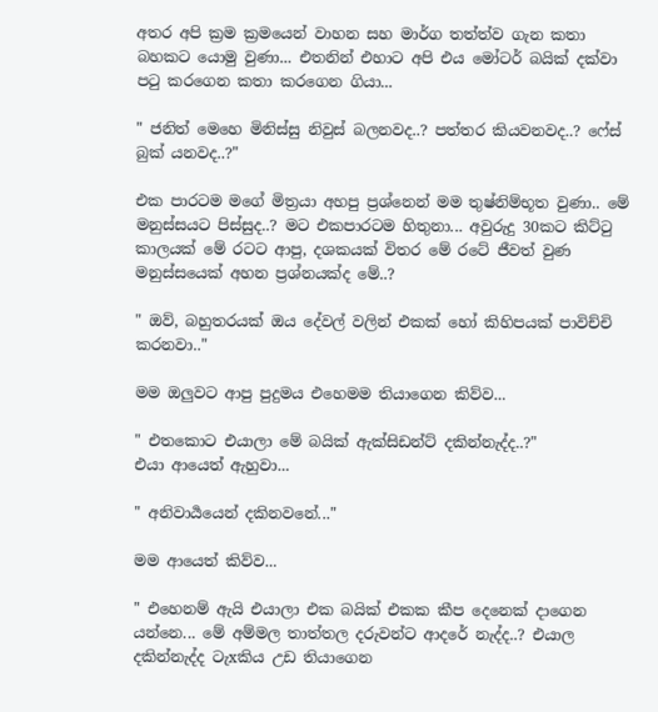අතර අපි ක්‍රම ක්‍රමයෙන් වාහන සහ මාර්ග තත්ත්ව ගැන කතා බහකට යොමු වුණා... එතනින් එහාට අපි එය මෝටර් බයික් දක්වා පටු කරගෙන කතා කරගෙන ගියා...

" ජනිත් මෙහෙ මිනිස්සු නිවුස් බලනවද..? පත්තර කියවනවද..? ෆේස් බුක් යනවද..?"

එක පාරටම මගේ මිත්‍රයා අහපු ප්‍රශ්නෙන් මම තුෂ්නිම්භූත වුණා.. මේ මනුස්සයට පිස්සුද..? මට එකපාරටම හිතුනා... අවුරුදු 30කට කිට්ටු කාලයක් මේ රටට ආපු, දශකයක් විතර මේ රටේ ජීවත් වුණ මනුස්සයෙක් අහන ප්‍රශ්නයක්ද මේ..?

" ඔව්, බහුතරයක් ඔය දේවල් වලින් එකක් හෝ කිහිපයක් පාවිච්චි කරනවා.."

මම ඔලුවට ආපු පුදුමය එහෙමම තියාගෙන කිව්ව...

" එතකොට එයාලා මේ බයික් ඇක්සිඩන්ට් දකින්නැද්ද..?"
එයා ආයෙත් ඇහුවා...

" අනිවාර්‍යයෙන් දකිනවනේ..."

මම ආයෙත් කිව්ව...

" එහෙනම් ඇයි එයාලා එක බයික් එකක කීප දෙනෙක් දාගෙන යන්නෙ... මේ අම්මල තාත්තල දරුවන්ට ආදරේ නැද්ද..? එයාල දකින්නැද්ද ටැxකිය උඩ තියාගෙන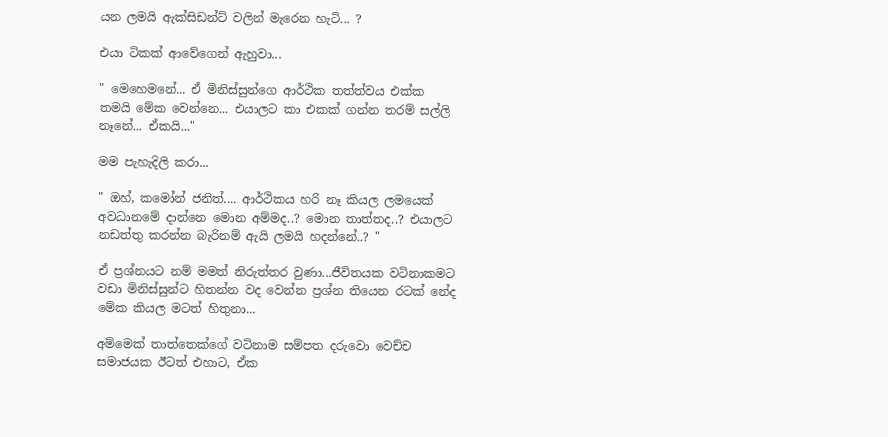යන ලමයි ඇක්සිඩන්ට් වලින් මැරෙන හැටි... ?

එයා ටිකක් ආවේගෙන් ඇහුවා...

" මෙහෙමනේ... ඒ මිනිස්සුන්ගෙ ආර්ථික තත්ත්වය එක්ක තමයි මේක වෙන්නෙ... එයාලට කා එකක් ගන්න තරම් සල්ලි නෑනේ... ඒකයි..."

මම පැහැදිලි කරා...

" ඔහ්, කමෝන් ජනිත්.... ආර්ථිකය හරි නෑ කියල ලමයෙක් අවධානමේ දාන්නෙ මොන අම්මද..? මොන තාත්තද..? එයාලට නඩත්තු කරන්න බැරිනම් ඇයි ලමයි හදන්නේ..? "

ඒ ප්‍රශ්නයට නම් මමත් නිරුත්තර වුණා...ජීවිතයක වටිනාකමට වඩා මිනිස්සුන්ට හිතන්න වද වෙන්න ප්‍රශ්න තියෙන රටක් නේද මේක කියල මටත් හිතුනා...

අම්මෙක් තාත්තෙක්ගේ වටිනාම සම්පත දරුවො වෙච්ච සමාජයක ඊටත් එහාට, ඒක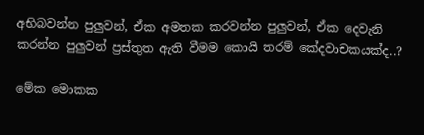අභිබවන්න පුලුවන්, ඒක අමතක කරවන්න පුලුවන්, ඒක දෙවැනි කරන්න පුලුවන් ප්‍රස්තුත ඇති වීමම කොයි තරම් කේදවාචකයක්ද..?

මේක මොකක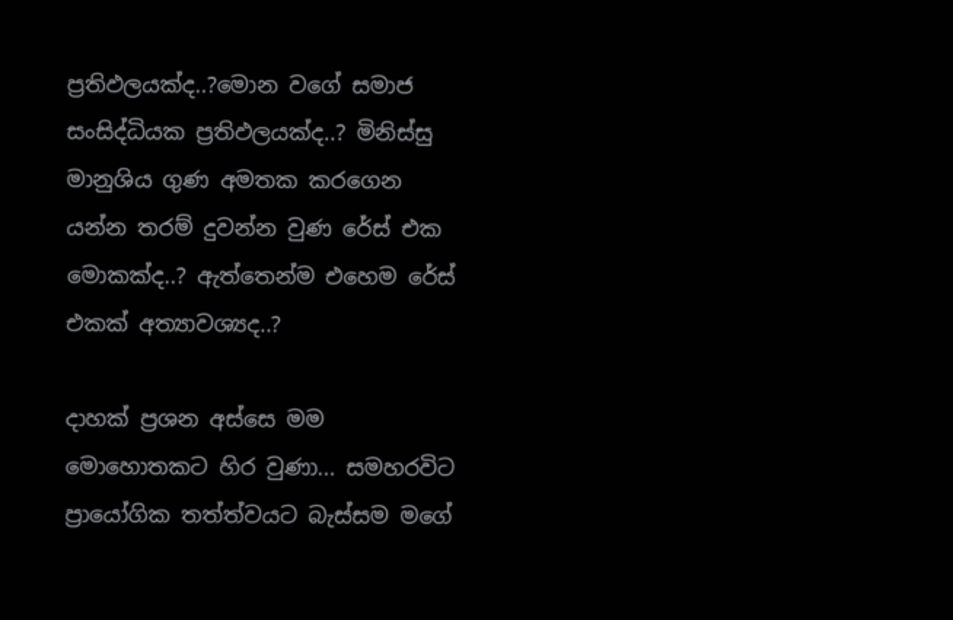ප්‍රතිඵලයක්ද..?මොන වගේ සමාජ සංසිද්ධියක ප්‍රතිඵලයක්ද..? මිනිස්සු මානුශිය ගුණ අමතක කරගෙන යන්න තරම් දුවන්න වුණ රේස් එක මොකක්ද..? ඇත්තෙන්ම එහෙම රේස් එකක් අත්‍යාවශ්‍යද..?

දාහක් ප්‍රශන අස්සෙ මම මොහොතකට හිර වුණා... සමහරවිට ප්‍රායෝගික තත්ත්වයට බැස්සම මගේ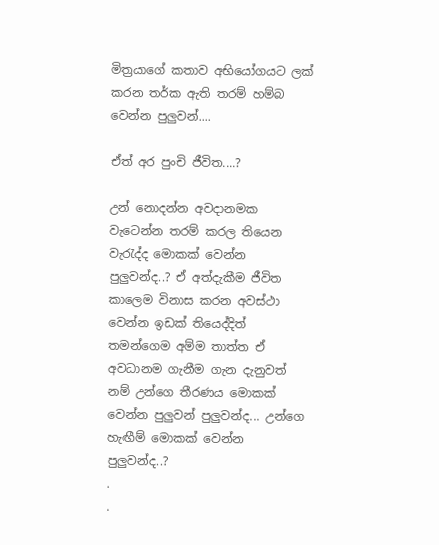මිත්‍රයාගේ කතාව අභියෝගයට ලක් කරන තර්ක ඇති තරම් හම්බ වෙන්න පුලුවන්....

ඒත් අර පුංචි ජීවිත....?

උන් නොදන්න අවදානමක වැටෙන්න තරම් කරල තියෙන වැරැද්ද මොකක් වෙන්න පුලුවන්ද..? ඒ අත්දැකීම ජීවිත කාලෙම විනාස කරන අවස්ථා වෙන්න ඉඩක් තියෙද්දිත් තමන්ගෙම අම්ම තාත්ත ඒ අවධානම ගැනීම ගැන දැනුවත් නම් උන්ගෙ තීරණය මොකක් වෙන්න පුලුවන් පුලුවන්ද... උන්ගෙ හැඟීම් මොකක් වෙන්න පුලුවන්ද..?
.
.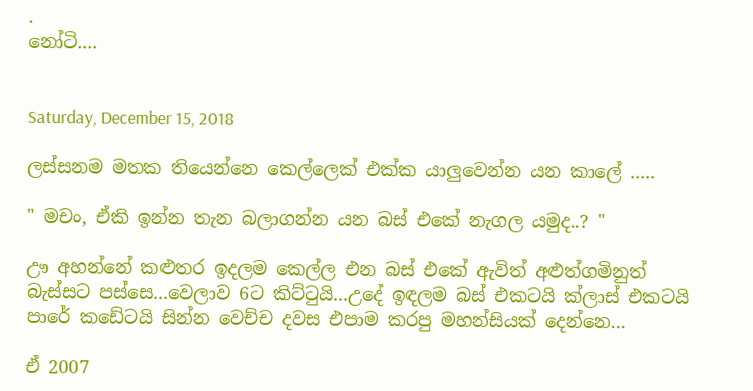.
නෝටි....


Saturday, December 15, 2018

ලස්සනම මතක තියෙන්නෙ කෙල්ලෙක් එක්ක යාලුවෙන්න යන කාලේ .....

" මචං, ඒකි ඉන්න තැන බලාගන්න යන බස් එකේ නැගල යමුද..? "

ඌ අහන්නේ කළුතර ඉදලම කෙල්ල එන බස් එකේ ඇවිත් අළුත්ගමිනුත් බැස්සට පස්සෙ...වෙලාව 6ට කිට්ටුයි...උදේ ඉඳලම බස් එකටයි ක්ලාස් එකටයි පාරේ කඩේටයි සින්න වෙච්ච දවස එපාම කරපු මහන්සියක් දෙන්නෙ...

ඒ 2007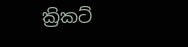ක්‍රිකට්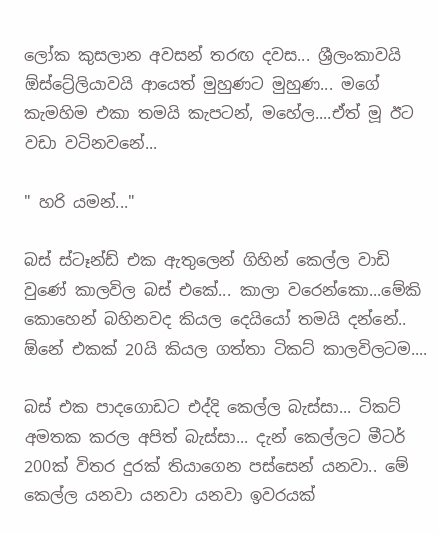ලෝක කුසලාන අවසන් තරඟ දවස... ශ්‍රීලංකාවයි ඕස්ට්‍රේලියාවයි ආයෙත් මුහුණට මුහුණ... මගේ කැමහිම එකා තමයි කැපටන්, මහේල....ඒත් මූ ඊට වඩා වටිනවනේ...

" හරි යමන්..."

බස් ස්ටෑන්ඩ් එක ඇතුලෙන් ගිහින් කෙල්ල වාඩි වුණේ කාලවිල බස් එකේ... කාලා වරෙන්කො...මේකි කොහෙන් බහිනවද කියල දෙයියෝ තමයි දන්නේ.. ඕනේ එකක් 20යි කියල ගත්තා ටිකට් කාලවිලටම....

බස් එක පාදගොඩට එද්දි කෙල්ල බැස්සා... ටිකට් අමතක කරල අපිත් බැස්සා... දැන් කෙල්ලට මීටර් 200ක් විතර දුරක් තියාගෙන පස්සෙන් යනවා.. මේ කෙල්ල යනවා යනවා යනවා ඉවරයක්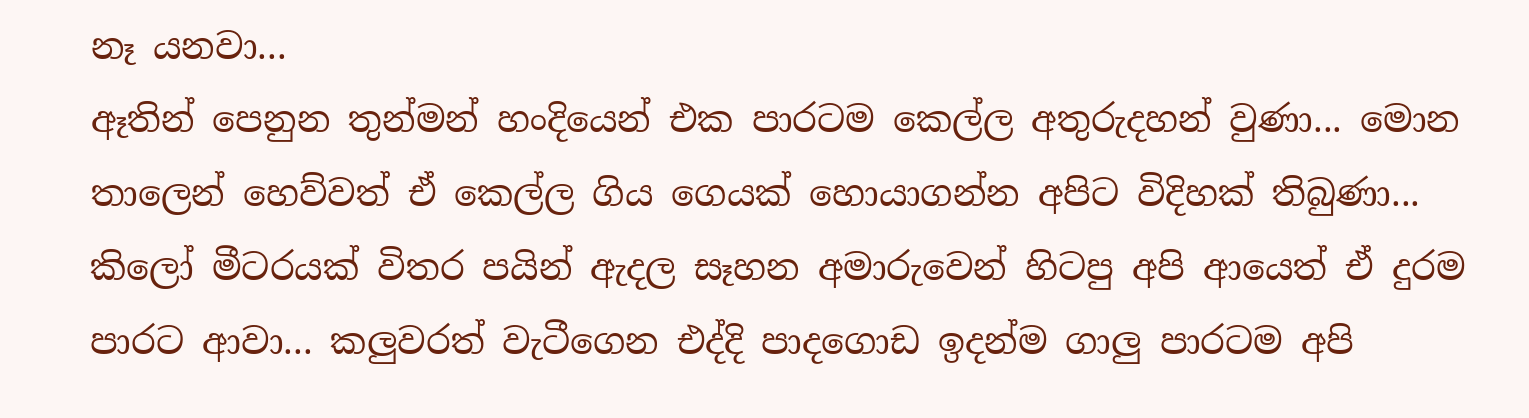නෑ යනවා...
ඈතින් පෙනුන තුන්මන් හංදියෙන් එක පාරටම කෙල්ල අතුරුදහන් වුණා... මොන තාලෙන් හෙව්වත් ඒ කෙල්ල ගිය ගෙයක් හොයාගන්න අපිට විදිහක් තිබුණා... කිලෝ මීටරයක් විතර පයින් ඇදල සෑහන අමාරුවෙන් හිටපු අපි ආයෙත් ඒ දුරම පාරට ආවා... කලුවරත් වැටීගෙන එද්දි පාදගොඩ ඉදන්ම ගාලු පාරටම අපි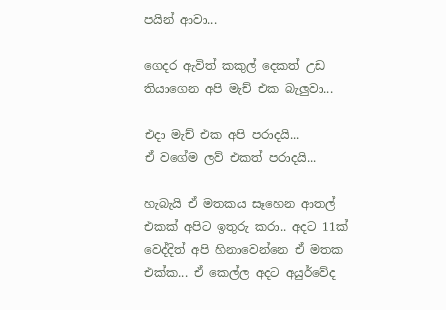පයින් ආවා...

ගෙදර ඇවිත් කකුල් දෙකත් උඩ තියාගෙන අපි මැච් එක බැලුවා...

එදා මැච් එක අපි පරාදයි...
ඒ වගේම ලව් එකත් පරාදයි...

හැබැයි ඒ මතකය සෑහෙන ආතල් එකක් අපිට ඉතුරු කරා.. අදට 11ක් වෙද්දිත් අපි හිනාවෙන්නෙ ඒ මතක එක්ක... ඒ කෙල්ල අදට අයුර්වේද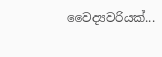වෛද්‍යවරියක්...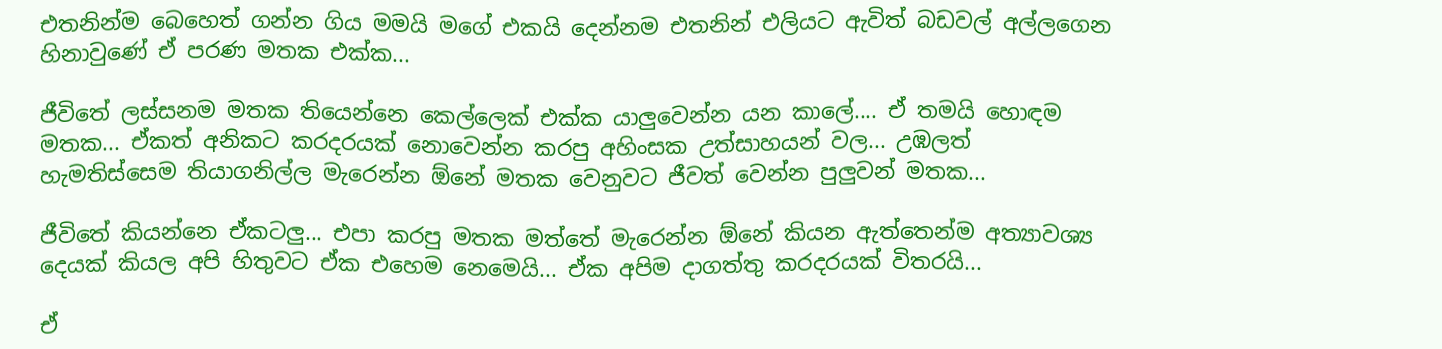එතනින්ම බෙහෙත් ගන්න ගිය මමයි මගේ එකයි දෙන්නම එතනින් එලියට ඇවිත් බඩවල් අල්ලගෙන හිනාවුණේ ඒ පරණ මතක එක්ක...

ජීවිතේ ලස්සනම මතක තියෙන්නෙ කෙල්ලෙක් එක්ක යාලුවෙන්න යන කාලේ.... ඒ තමයි හොඳම මතක... ඒකත් අනිකට කරදරයක් නොවෙන්න කරපු අහිංසක උත්සාහයන් වල... උඹලත් හැමතිස්සෙම තියාගනිල්ල මැරෙන්න ඕනේ මතක වෙනුවට ජීවත් වෙන්න පුලුවන් මතක...

ජීවිතේ කියන්නෙ ඒකටලු... එපා කරපු මතක මත්තේ මැරෙන්න ඕනේ කියන ඇත්තෙන්ම අත්‍යාවශ්‍ය දෙයක් කියල අපි හිතුවට ඒක එහෙම නෙමෙයි... ඒක අපිම දාගත්තු කරදරයක් විතරයි...

ඒ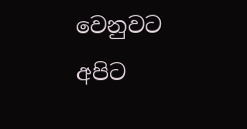වෙනුවට අපිට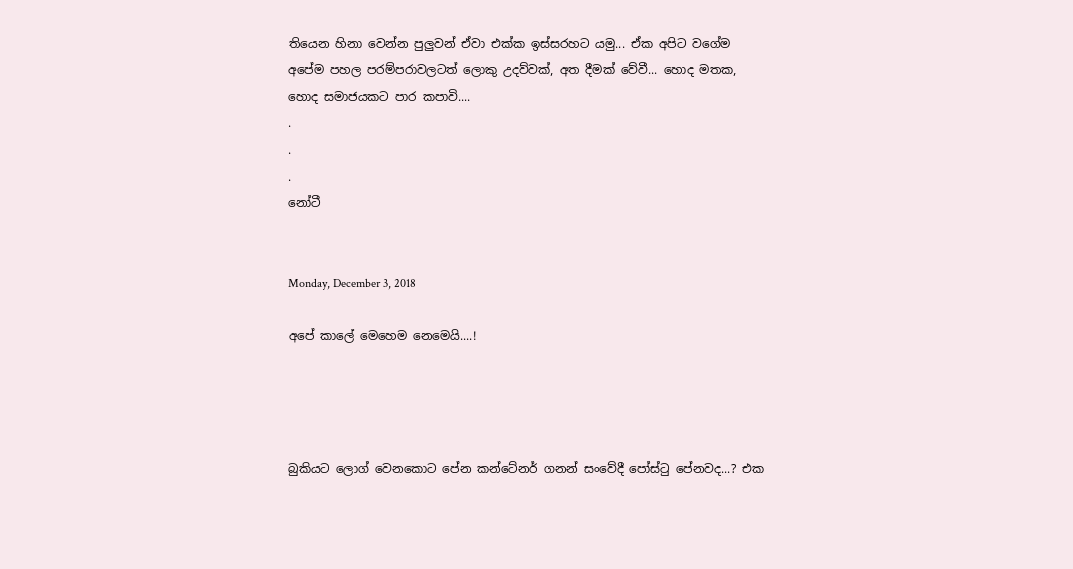තියෙන හිනා වෙන්න පුලුවන් ඒවා එක්ක ඉස්සරහට යමු... ඒක අපිට වගේම අපේම පහල පරම්පරාවලටත් ලොකු උදව්වක්, අත දීමක් වේවී... හොද මතක, හොද සමාජයකට පාර කපාවි....
.
.
.
නෝටී


Monday, December 3, 2018

අපේ කාලේ මෙහෙම නෙමෙයි....!




බුකියට ලොග් වෙනකොට පේන කන්ටේනර් ගනන් සංවේදී පෝස්ටු පේනවද...? එක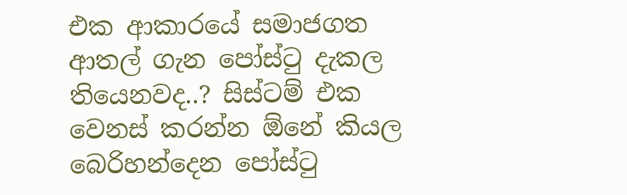එක ආකාරයේ සමාජගත ආතල් ගැන පෝස්ටු දැකල තියෙනවද..? සිස්ටම් එක වෙනස් කරන්න ඕනේ කියල බෙරිහන්දෙන පෝස්ටු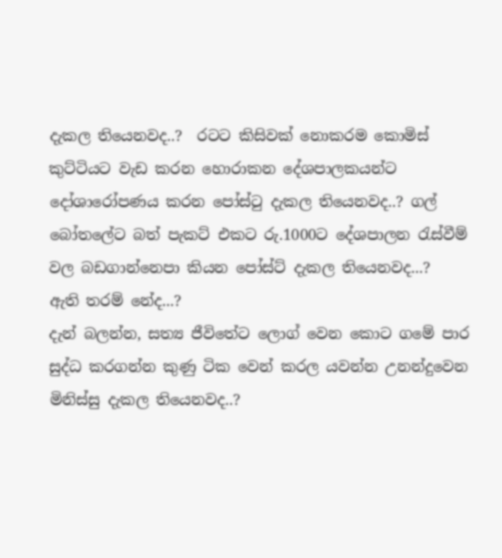දැකල තියෙනවද..?  රටට කිසිවක් නොකරම කොමිස් කුට්ටියට වැඩ කරන හොරාකන දේශපාලකයන්ට දෝශාරෝපණය කරන පෝස්ටු දැකල තියෙනවද..? ගල් බෝතලේට බත් පැකට් එකට රු.1000ට දේශපාලන රැස්වීම් වල බඩගාන්නෙපා කියන පෝස්ට් දැකල තියෙනවද...?
ඇති තරම් නේද...?
දැන් බලන්න, සත්‍ය ජීවිතේට ලොග් වෙන කොට ගමේ පාර සුද්ධ කරගන්න කුණු ටික වෙන් කරල යවන්න උනන්දුවෙන මිනිස්සු දැකල තියෙනවද..?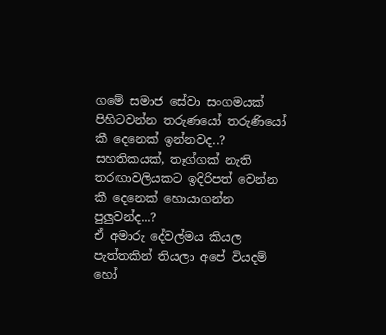ගමේ සමාජ සේවා සංගමයක් පිහිටවන්න තරුණයෝ තරුණියෝ කී දෙනෙක් ඉන්නවද..?
සහතිකයක්, තෑග්ගක් නැති තරඟාවලියකට ඉදිරිපත් වෙන්න කී දෙනෙක් හොයාගන්න පුලුවන්ද...?
ඒ අමාරු දේවල්මය කියල පැත්තකින් තියලා අපේ වියදම් හෝ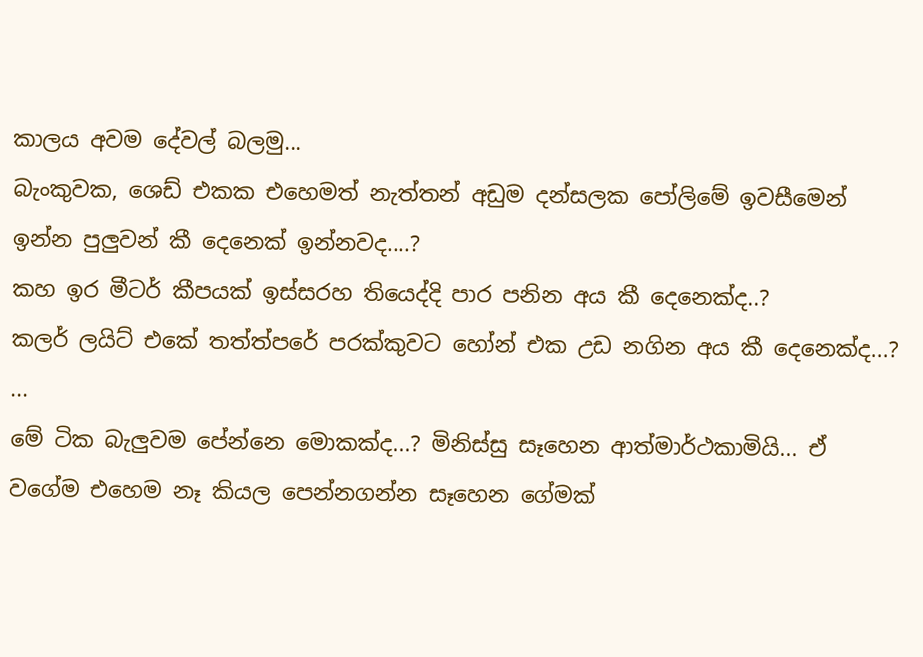කාලය අවම දේවල් බලමු...
බැංකුවක, ශෙඩ් එකක එහෙමත් නැත්තන් අඩුම දන්සලක පෝලිමේ ඉවසීමෙන් ඉන්න පුලුවන් කී දෙනෙක් ඉන්නවද....?
කහ ඉර මීටර් කීපයක් ඉස්සරහ තියෙද්දි පාර පනින අය කී දෙනෙක්ද..?
කලර් ලයිට් එකේ තත්ත්පරේ පරක්කුවට හෝන් එක උඩ නගින අය කී දෙනෙක්ද...?
...
මේ ටික බැලුවම පේන්නෙ මොකක්ද...? මිනිස්සු සෑහෙන ආත්මාර්ථකාමියි... ඒ වගේම එහෙම නෑ කියල පෙන්නගන්න සෑහෙන ගේමක්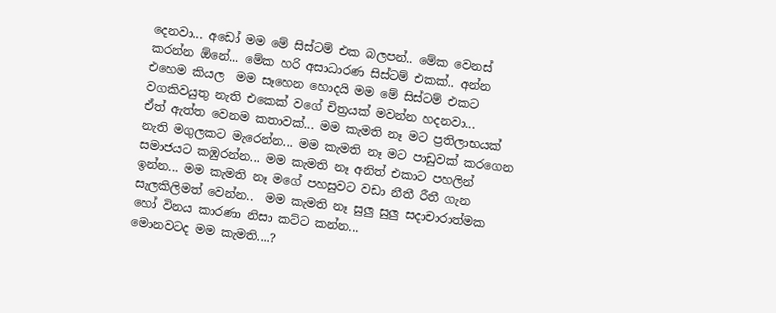දෙනවා... අඩෝ මම මේ සිස්ටම් එක බලපන්.. මේක වෙනස් කරන්න ඕනේ... මේක හරි අසාධාරණ සිස්ටම් එකක්.. අන්න එහෙම කියල  මම සෑහෙන හොදයි මම මේ සිස්ටම් එකට වගකිවයුතු නැති එකෙක් වගේ චිත්‍රයක් මවන්න හදනවා...
ඒත් ඇත්ත වෙනම කතාවක්... මම කැමති නෑ මට ප්‍රතිලාභයක් නැති මගුලකට මැරෙන්න... මම කැමති නෑ මට පාඩුවක් කරගෙන සමාජයට කඹුරන්න... මම කැමති නෑ අනිත් එකාට පහලින් ඉන්න... මම කැමති නෑ මගේ පහසුවට වඩා නීතී රීතී ගැන සැලකිලිමත් වෙන්න..  මම කැමති නෑ සුලු සුලු සදාචාරාත්මක හෝ විනය කාරණා නිසා කට්ට කන්න...
මොනවටද මම කැමති....?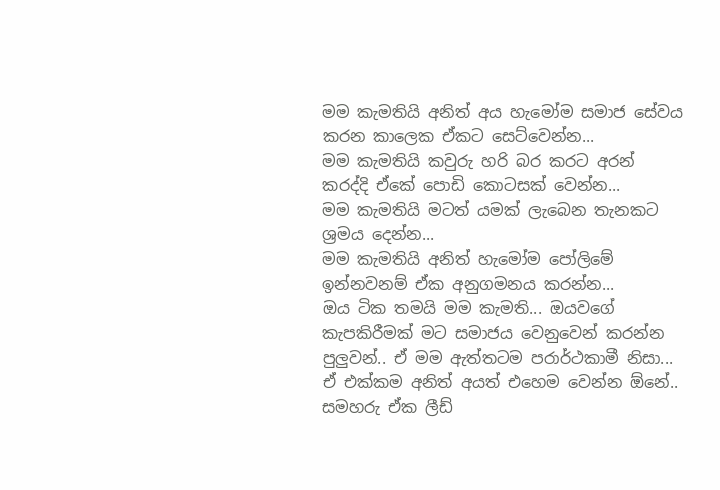මම කැමතියි අනිත් අය හැමෝම සමාජ සේවය කරන කාලෙක ඒකට සෙට්වෙන්න...
මම කැමතියි කවුරු හරි බර කරට අරන් කරද්දි ඒකේ පොඩි කොටසක් වෙන්න...
මම කැමතියි මටත් යමක් ලැබෙන තැනකට ශ්‍රමය දෙන්න...
මම කැමතියි අනිත් හැමෝම පෝලිමේ ඉන්නවනම් ඒක අනුගමනය කරන්න...
ඔය ටික තමයි මම කැමති... ඔයවගේ කැපකිරීමක් මට සමාජය වෙනුවෙන් කරන්න පුලුවන්.. ඒ මම ඇත්තටම පරාර්ථකාමී නිසා... ඒ එක්කම අනිත් අයත් එහෙම වෙන්න ඕනේ.. සමහරු ඒක ලීඩ්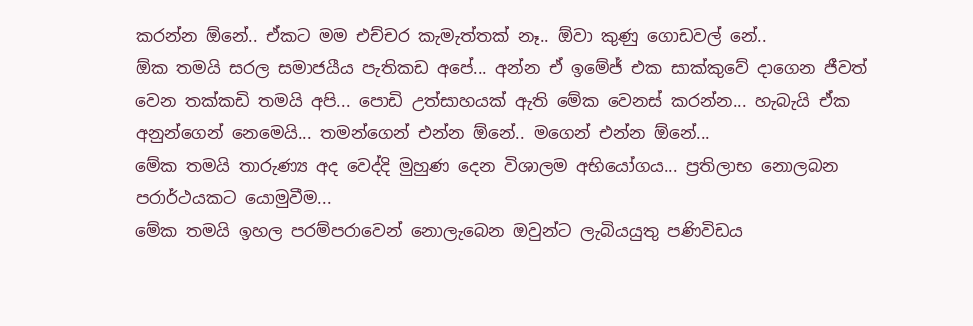කරන්න ඕනේ.. ඒකට මම එච්චර කැමැත්තක් නෑ.. ඕවා කුණු ගොඩවල් නේ..
ඕක තමයි සරල සමාජයීය පැතිකඩ අපේ... අන්න ඒ ඉමේජ් එක සාක්කුවේ දාගෙන ජීවත් වෙන තක්කඩි තමයි අපි... පොඩි උත්සාහයක් ඇති මේක වෙනස් කරන්න... හැබැයි ඒක අනුන්ගෙන් නෙමෙයි... තමන්ගෙන් එන්න ඕනේ.. මගෙන් එන්න ඕනේ...
මේක තමයි තාරුණ්‍ය අද වෙද්දි මුහුණ දෙන විශාලම අභියෝගය... ප්‍රතිලාභ නොලබන පරාර්ථයකට යොමුවීම...
මේක තමයි ඉහල පරම්පරාවෙන් නොලැබෙන ඔවුන්ට ලැබියයුතු පණිවිඩය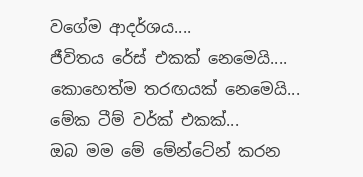වගේම ආදර්ශය....
ජීවිතය රේස් එකක් නෙමෙයි....
කොහෙත්ම තරඟයක් නෙමෙයි...
මේක ටීම් වර්ක් එකක්...
ඔබ මම මේ මේන්ටේන් කරන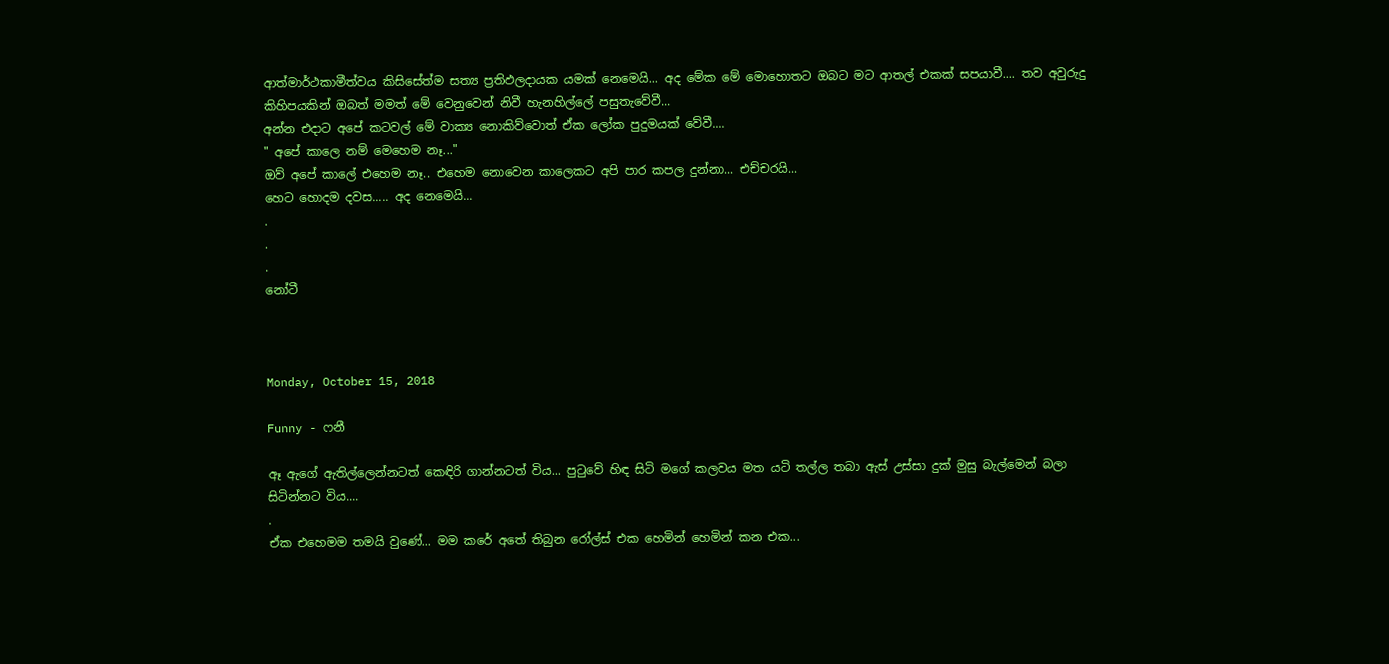ආත්මාර්ථකාමීත්වය කිසිසේත්ම සත්‍ය ප්‍රතිඵලදායක යමක් නෙමෙයි... අද මේක මේ මොහොතට ඔබට මට ආතල් එකක් සපයාවී.... තව අවුරුදු කිහිපයකින් ඔබත් මමත් මේ වෙනුවෙන් නිවී හැනහිල්ලේ පසුතැවේවී...
අන්න එදාට අපේ කටවල් මේ වාක්‍ය නොකිව්වොත් ඒක ලෝක පුදුමයක් වේවී....
" අපේ කාලෙ නම් මෙහෙම නෑ..."
ඔව් අපේ කාලේ එහෙම නෑ.. එහෙම නොවෙන කාලෙකට අපි පාර කපල දුන්නා... එච්චරයි...
හෙට හොදම දවස..... අද නෙමෙයි...
.
.
.
නෝටී



Monday, October 15, 2018

Funny - ෆනී

ඈ ඇගේ ඇතිල්ලෙන්නටත් කෙඳිරි ගාන්නටත් විය... පුටුවේ හිඳ සිටි මගේ කලවය මත යටි තල්ල තබා ඇස් උස්සා දුක් මුසු බැල්මෙන් බලා සිටින්නට විය....
.
ඒක එහෙමම තමයි වුණේ... මම කරේ අතේ තිබුන රෝල්ස් එක හෙමින් හෙමින් කන එක...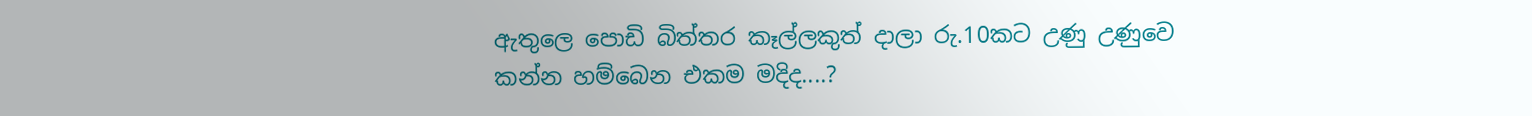ඇතුලෙ පොඩි බිත්තර කෑල්ලකුත් දාලා රු.10කට උණු උණුවෙ කන්න හම්බෙන එකම මදිද....?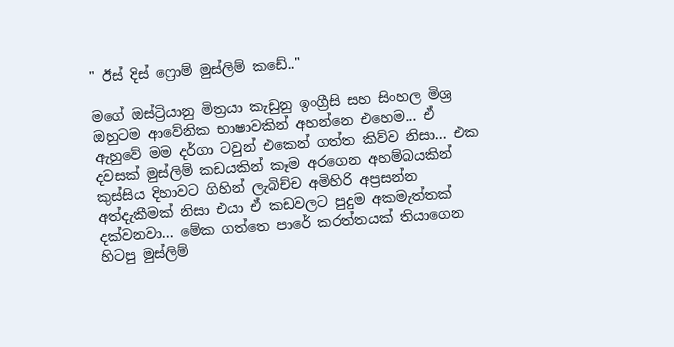" ඊස් දිස් ෆ්‍රොම් මුස්ලිම් කඩේ.."

මගේ ඔස්ට්‍රියානු මිත්‍රයා කැඩුනු ඉංග්‍රීසි සහ සිංහල මිශ්‍ර ඔහුටම ආවේනික භාෂාවකින් අහන්නෙ එහෙම... ඒ ඇහුවේ මම දර්ගා ටවුන් එකෙන් ගත්ත කිව්ව නිසා... එක දවසක් මුස්ලිම් කඩයකින් කෑම අරගෙන අහම්බයකින් කුස්සිය දිහාවට ගිහින් ලැබිච්ච අමිහිරි අප්‍රසන්න අත්දැකීමක් නිසා එයා ඒ කඩවලට පුදුම අකමැත්තක් දක්වනවා... මේක ගත්තෙ පාරේ කරත්තයක් තියාගෙන හිටපු මුස්ලිම්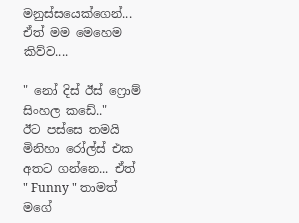මනුස්සයෙක්ගෙන්... ඒත් මම මෙහෙම කිව්ව....

" නෝ දිස් ඊස් ෆ්‍රොම් සිංහල කඩේ.."
ඊට පස්සෙ තමයි මිනිහා රෝල්ස් එක අතට ගන්නෙ... ඒත් " Funny " තාමත් මගේ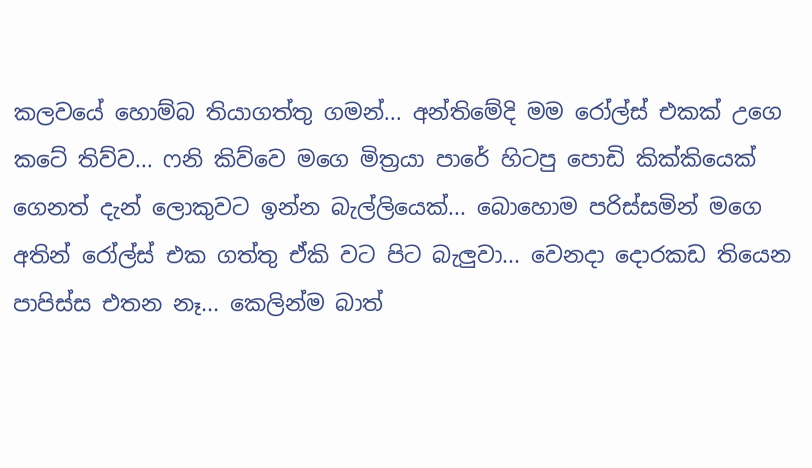කලවයේ හොම්බ තියාගත්තු ගමන්... අන්තිමේදි මම රෝල්ස් එකක් උගෙ කටේ තිව්ව... ෆනි කිව්වෙ මගෙ මිත්‍රයා පාරේ හිටපු පොඩි කික්කියෙක් ගෙනත් දැන් ලොකුවට ඉන්න බැල්ලියෙක්... බොහොම පරිස්සමින් මගෙ අතින් රෝල්ස් එක ගත්තු ඒකි වට පිට බැලුවා... වෙනදා දොරකඩ තියෙන පාපිස්ස එතන නෑ... කෙලින්ම බාත්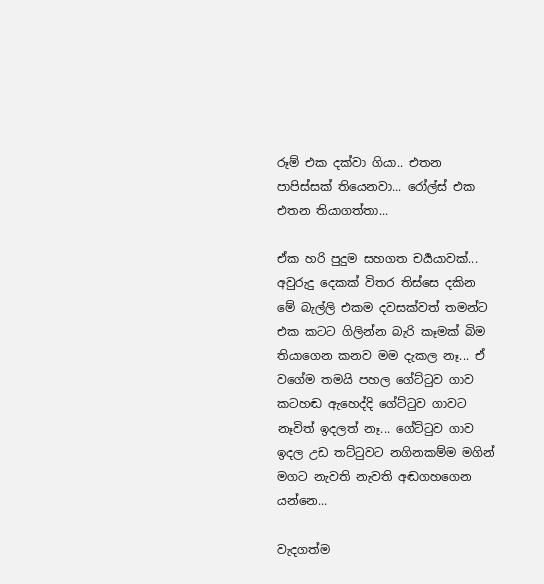රූම් එක දක්වා ගියා.. එතන පාපිස්සක් තියෙනවා... රෝල්ස් එක එතන තියාගත්තා...

ඒක හරි පුදුම සහගත චර්‍යයාවක්... අවුරුදු දෙකක් විතර තිස්සෙ දකින මේ බැල්ලි එකම දවසක්වත් තමන්ට එක කටට ගිලින්න බැරි කෑමක් බිම තියාගෙන කනව මම දැකල නෑ... ඒ වගේම තමයි පහල ගේට්ටුව ගාව කටහඬ ඇහෙද්දි ගේට්ටුව ගාවට නෑවිත් ඉදලත් නෑ... ගේට්ටුව ගාව ඉදල උඩ තට්ටුවට නගිනකම්ම මගින් මගට නැවති නැවති අඬගහගෙන යන්නෙ...

වැදගත්ම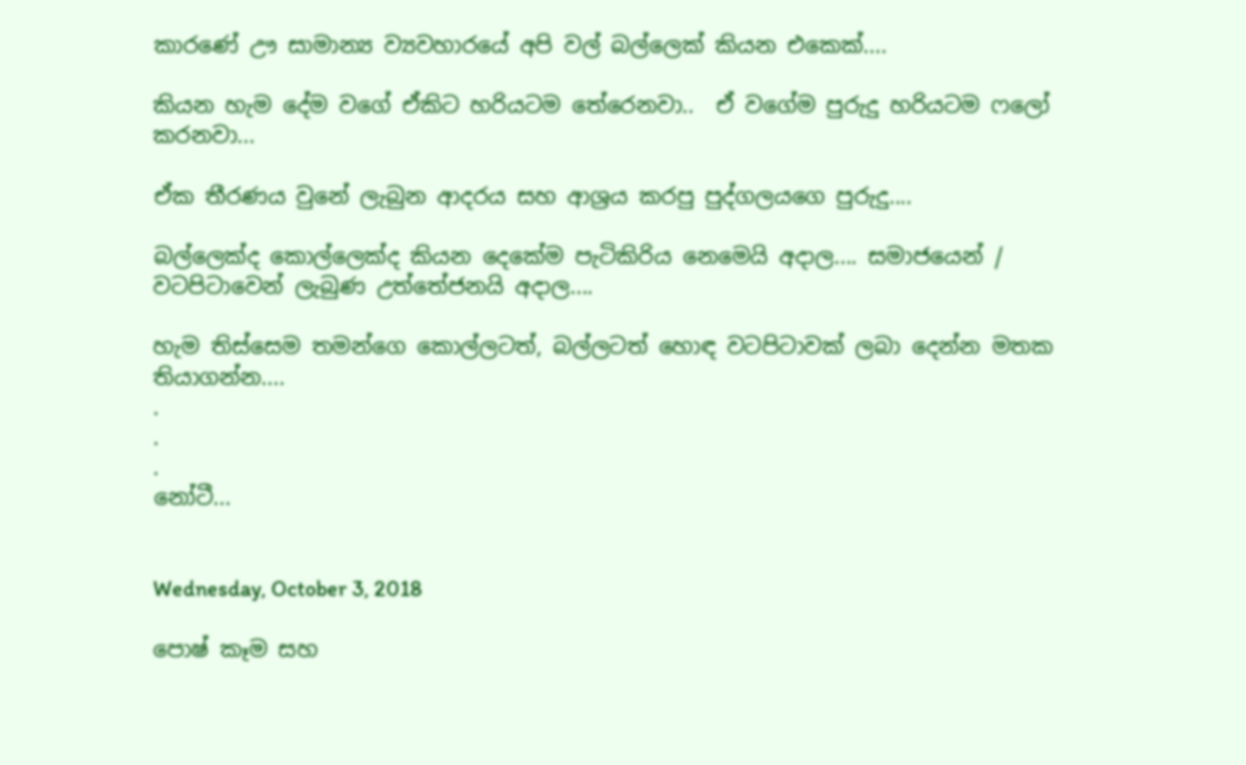කාරණේ ඌ සාමාන්‍ය ව්‍යවහාරයේ අපි වල් බල්ලෙක් කියන එකෙක්....

කියන හැම දේම වගේ ඒකිට හරියටම තේරෙනවා..  ඒ වගේම පුරුදු හරියටම ෆලෝ කරනවා...

ඒක තීරණය වුනේ ලැබුන ආදරය සහ ආශ්‍රය කරපු පුද්ගලයගෙ පුරුදු....

බල්ලෙක්ද කොල්ලෙක්ද කියන දෙකේම පැටිකිරිය නෙමෙයි අදාල.... සමාජයෙන් / වටපිටාවෙන් ලැබුණ උත්තේජනයි අදාල....

හැම තිස්සෙම තමන්ගෙ කොල්ලටත්, බල්ලටත් හොඳ වටපිටාවක් ලබා දෙන්න මතක තියාගන්න....
.
.
.
නෝටී...


Wednesday, October 3, 2018

පොෂ් කෑම සහ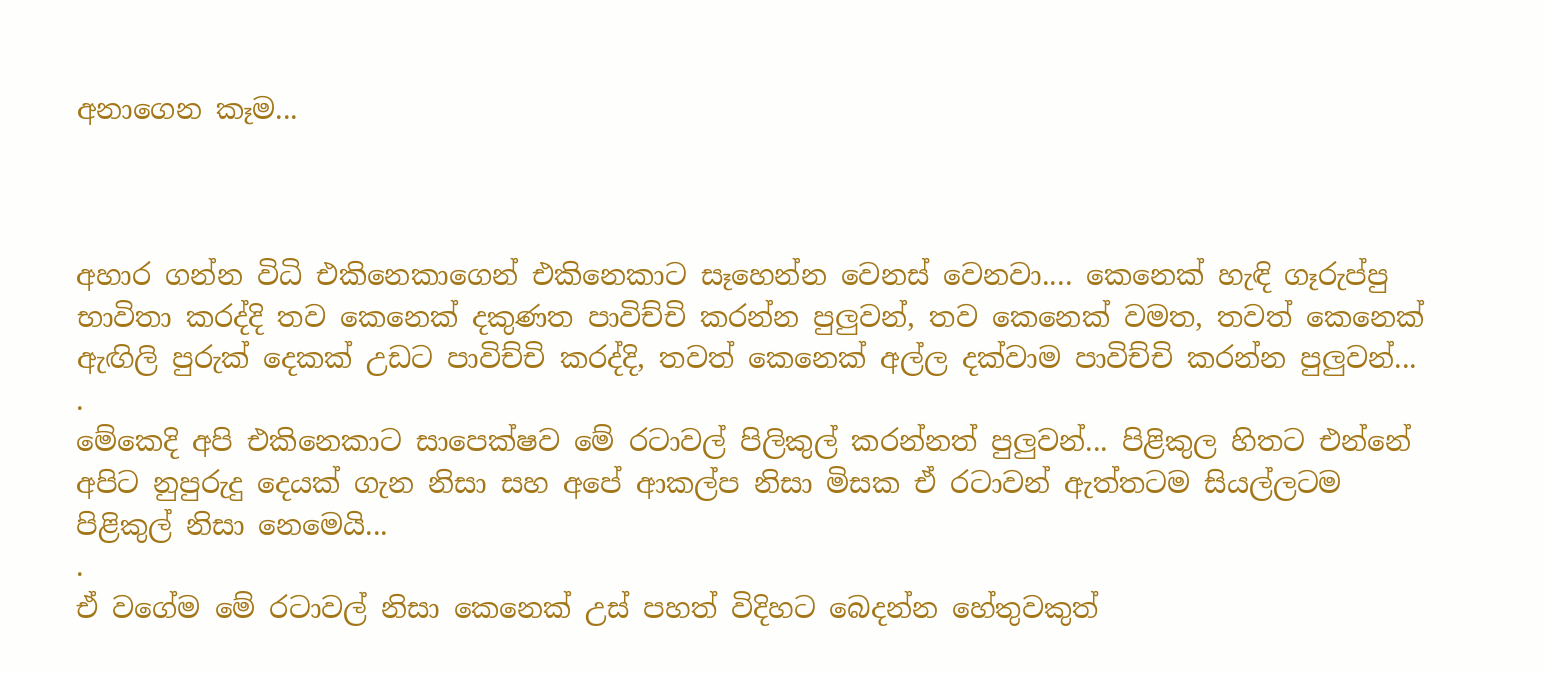අනාගෙන කෑම...



අහාර ගන්න විධි එකිනෙකාගෙන් එකිනෙකාට සෑහෙන්න වෙනස් වෙනවා.... කෙනෙක් හැඳි ගෑරුප්පු භාවිතා කරද්දි තව කෙනෙක් දකුණත පාවිච්චි කරන්න පුලුවන්, තව කෙනෙක් වමත, තවත් කෙනෙක් ඇඟිලි පුරුක් දෙකක් උඩට පාවිච්චි කරද්දි, තවත් කෙනෙක් අල්ල දක්වාම පාවිච්චි කරන්න පුලුවන්...
.
මේකෙදි අපි එකිනෙකාට සාපෙක්ෂව මේ රටාවල් පිලිකුල් කරන්නත් පුලුවන්... පිළිකුල හිතට එන්නේ අපිට නුපුරුදු දෙයක් ගැන නිසා සහ අපේ ආකල්ප නිසා මිසක ඒ රටාවන් ඇත්තටම සියල්ලටම පිළිකුල් නිසා නෙමෙයි...
.
ඒ වගේම මේ රටාවල් නිසා කෙනෙක් උස් පහත් විදිහට බෙදන්න හේතුවකුත්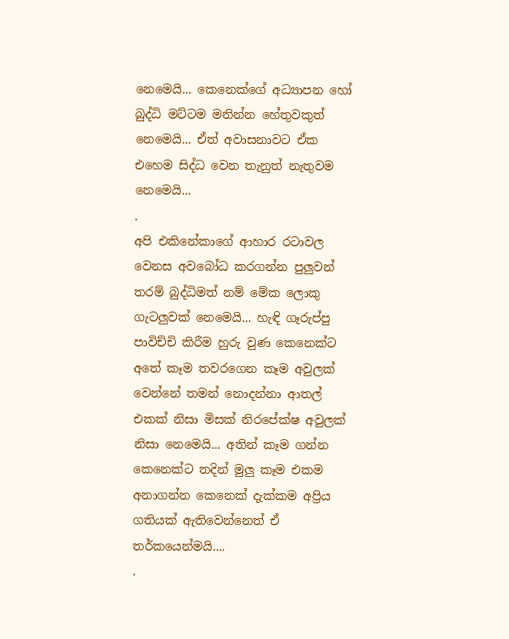නෙමෙයි... කෙනෙක්ගේ අධ්‍යාපන හෝ බුද්ධි මට්ටම මනින්න හේතුවකුත් නෙමෙයි... ඒත් අවාසනාවට ඒක එහෙම සිද්ධ වෙන තැනුත් නැතුවම නෙමෙයි...
.
අපි එකිනේකාගේ ආහාර රටාවල වෙනස අවබෝධ කරගන්න පුලුවන් තරම් බුද්ධිමත් නම් මේක ලොකු ගැටලුවක් නෙමෙයි... හැඳි ගෑරුප්පු පාවිච්චි කිරීම හුරු වුණ කෙනෙක්ට අතේ කෑම තවරගෙන කෑම අවුලක් වෙන්නේ තමන් නොදන්නා ආතල් එකක් නිසා මිසක් නිරපේක්ෂ අවුලක් නිසා නෙමෙයි... අතින් කෑම ගන්න කෙනෙක්ට තදින් මුලු කෑම එකම අනාගන්න කෙනෙක් දැක්කම අප්‍රිය ගතියක් ඇතිවෙන්නෙත් ඒ තර්කයෙන්මයි....
.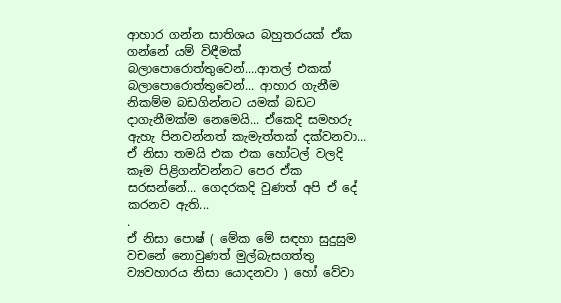ආහාර ගන්න සාතිශය බහුතරයක් ඒක ගන්නේ යම් විඳීමක් බලාපොරොත්තුවෙන්....ආතල් එකක් බලාපොරොත්තුවෙන්... ආහාර ගැනීම නිකම්ම බඩගින්නට යමක් බඩට දාගැනීමක්ම නෙමෙයි... ඒකෙදි සමහරු ඇහැ පිනවන්නත් කැමැත්තක් දක්වනවා... ඒ නිසා තමයි එක එක හෝටල් වලදි කෑම පිළිගන්වන්නට පෙර ඒක සරසන්නේ... ගෙදරකදි වුණත් අපි ඒ දේ කරනව ඇති...
.
ඒ නිසා පොෂ් ( මේක මේ සඳහා සුදුසුම වචනේ නොවුණත් මුල්බැසගත්තු ව්‍යවහාරය නිසා යොදනවා ) හෝ වේවා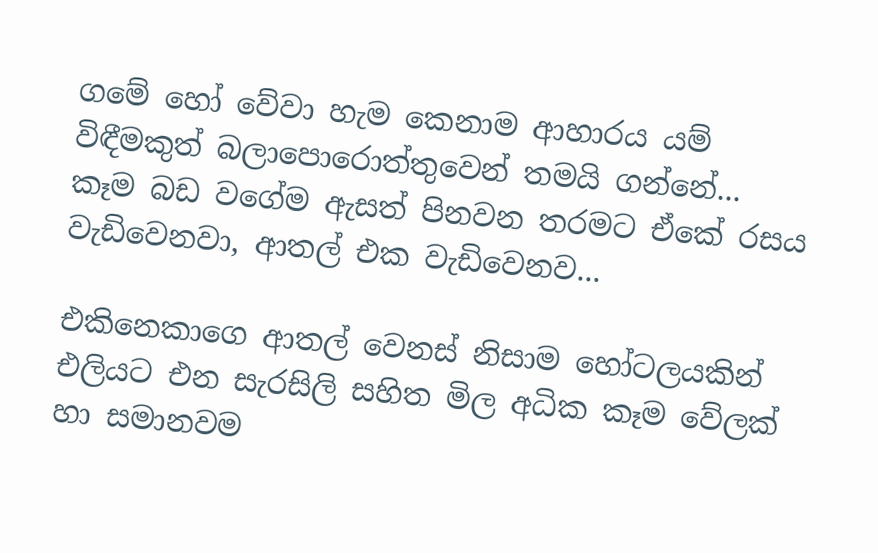ගමේ හෝ වේවා හැම කෙනාම ආහාරය යම් විඳීමකුත් බලාපොරොත්තුවෙන් තමයි ගන්නේ... කෑම බඩ වගේම ඇසත් පිනවන තරමට ඒකේ රසය වැඩිවෙනවා, ආතල් එක වැඩිවෙනව...

එකිනෙකාගෙ ආතල් වෙනස් නිසාම හෝටලයකින් එලියට එන සැරසිලි සහිත මිල අධික කෑම වේලක් හා සමානවම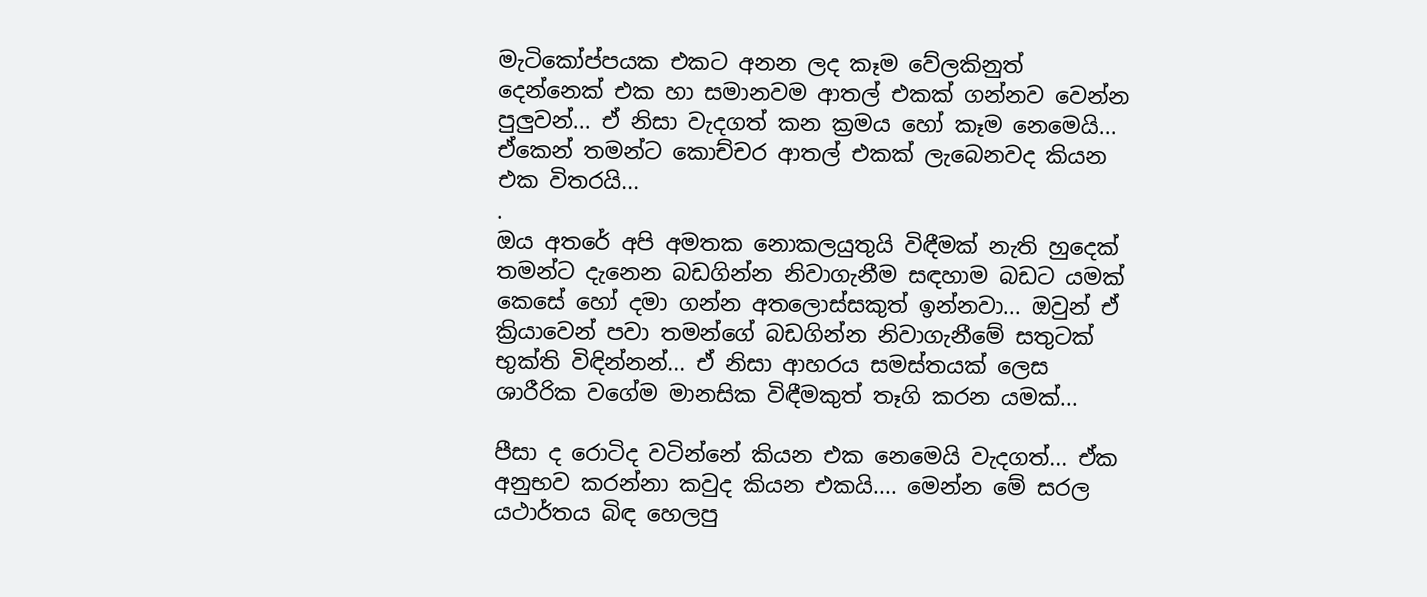මැටිකෝප්පයක එකට අනන ලද කෑම වේලකිනුත් දෙන්නෙක් එක හා සමානවම ආතල් එකක් ගන්නව වෙන්න පුලුවන්... ඒ නිසා වැදගත් කන ක්‍රමය හෝ කෑම නෙමෙයි... ඒකෙන් තමන්ට කොච්චර ආතල් එකක් ලැබෙනවද කියන එක විතරයි...
.
ඔය අතරේ අපි අමතක නොකලයුතුයි විඳීමක් නැති හුදෙක් තමන්ට දැනෙන බඩගින්න නිවාගැනීම සඳහාම බඩට යමක් කෙසේ හෝ දමා ගන්න අතලොස්සකුත් ඉන්නවා... ඔවුන් ඒ ක්‍රියාවෙන් පවා තමන්ගේ බඩගින්න නිවාගැනීමේ සතුටක් භුක්ති විඳින්නන්... ඒ නිසා ආහරය සමස්තයක් ලෙස ශාරීරික වගේම මානසික විඳීමකුත් තෑගි කරන යමක්...

පීසා ද රොටිද වටින්නේ කියන එක නෙමෙයි වැදගත්... ඒක අනුභව කරන්නා කවුද කියන එකයි.... මෙන්න මේ සරල යථාර්තය බිඳ හෙලපු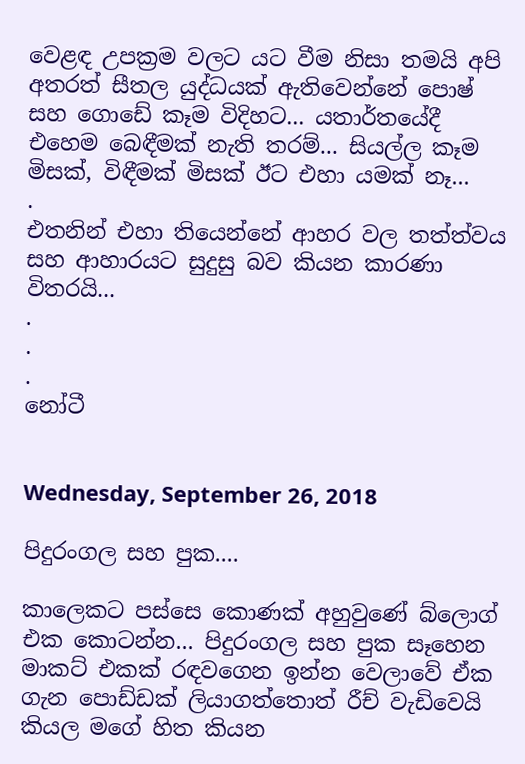වෙළඳ උපක්‍රම වලට යට වීම නිසා තමයි අපි අතරත් සීතල යුද්ධයක් ඇතිවෙන්නේ පොෂ් සහ ගොඩේ කෑම විදිහට... යතාර්තයේදී එහෙම බෙඳීමක් නැති තරම්... සියල්ල කෑම මිසක්, විඳීමක් මිසක් ඊට එහා යමක් නෑ...
.
එතනින් එහා තියෙන්නේ ආහර වල තත්ත්වය සහ ආහාරයට සුදුසු බව කියන කාරණා විතරයි...
.
.
.
නෝටී


Wednesday, September 26, 2018

පිදුරංගල සහ පුක....

කාලෙකට පස්සෙ කොණක් අහුවුණේ බ්ලොග් එක කොටන්න... පිදුරංගල සහ පුක සෑහෙන මාකට් එකක් රඳවගෙන ඉන්න වෙලාවේ ඒක ගැන පොඩ්ඩක් ලියාගත්තොත් රීච් වැඩිවෙයි කියල මගේ හිත කියන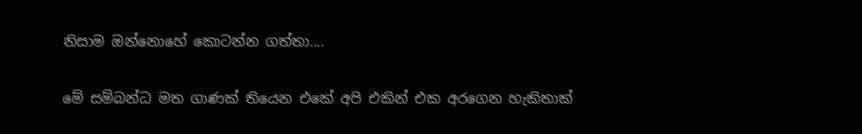නිසාම ඔන්නොහේ කොටන්න ගත්තා....

මේ සම්බන්ධ මත ගාණක් තියෙන එකේ අපි එකින් එක අරගෙන හැකිතාක්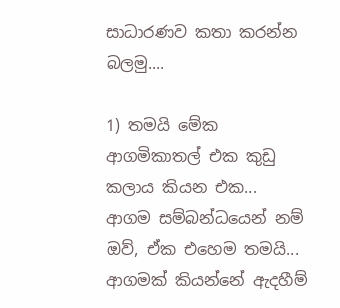සාධාරණව කතා කරන්න බලමු....

1) තමයි මේක ආගමිකාතල් එක කුඩු කලාය කියන එක...
ආගම සම්බන්ධයෙන් නම් ඔව්, ඒක එහෙම තමයි... ආගමක් කියන්නේ ඇදහීම්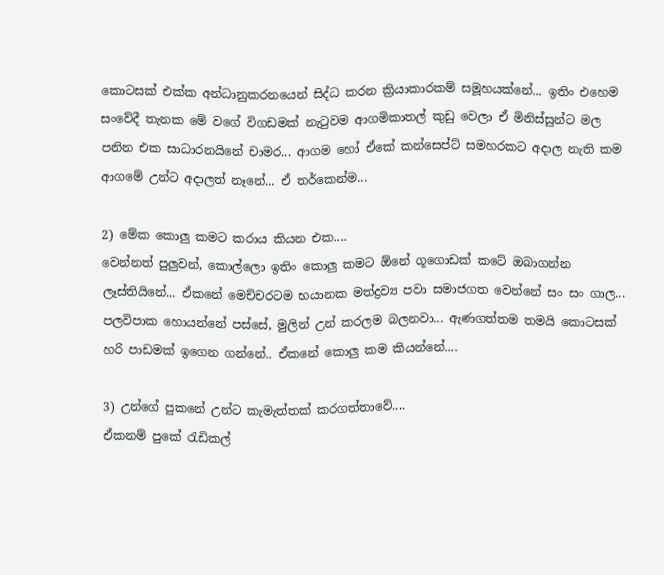කොටසක් එක්ක අන්ධානුකරනයෙන් සිද්ධ කරන ක්‍රියාකාරකම් සමූහයක්නේ... ඉතිං එහෙම සංවේදී තැනක මේ වගේ විගඩමක් නැටුවම ආගමිකාතල් කුඩු වෙලා ඒ මිනිස්සුන්ට මල පනින එක සාධාරනයිනේ චාමර... ආගම හෝ ඒකේ කන්සෙප්ට් සමහරකට අදාල නැති කම ආගමේ උන්ට අදාලත් නෑනේ... ඒ තර්කෙන්ම...

2) මේක කොලු කමට කරාය කියන එක....
වෙන්නත් පුලුවන්, කොල්ලො ඉතිං කොලු කමට ඕනේ ගූගොඩක් කටේ ඔබාගන්න ලෑස්තියිනේ... ඒකනේ මෙච්චරටම භයානක මත්ද්‍රව්‍ය පවා සමාජගත වෙන්නේ සං සං ගාල... පලවිපාක හොයන්නේ පස්සේ, මුලින් උන් කරලම බලනවා... ඇණගත්තම තමයි කොටසක් හරි පාඩමක් ඉගෙන ගන්නේ.. ඒකනේ කොලු කම කියන්නේ....

3) උන්ගේ පුකනේ උන්ට කැමැත්තක් කරගත්තාවේ....
ඒකනම් පුකේ රැඩිකල්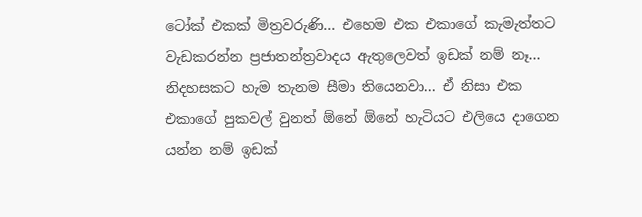ටෝක් එකක් මිත්‍රවරුණි... එහෙම එක එකාගේ කැමැත්තට වැඩකරන්න ප්‍රජාතන්ත්‍රවාදය ඇතුලෙවත් ඉඩක් නම් නෑ... නිදහසකට හැම තැනම සීමා තියෙනවා... ඒ නිසා එක එකාගේ පුකවල් වුනත් ඕනේ ඕනේ හැටියට එලියෙ දාගෙන යන්න නම් ඉඩක්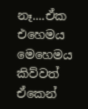නෑ....ඒක එහෙමය මෙහෙමය කිව්වත් ඒකෙන්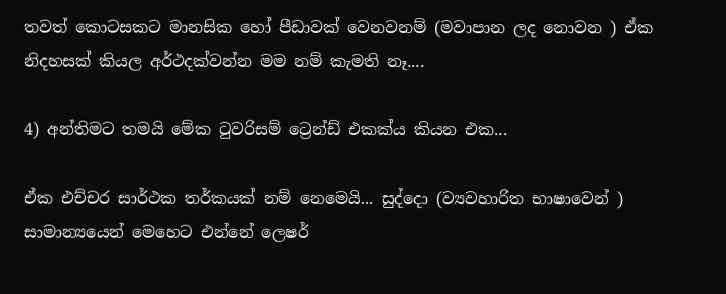තවත් කොටසකට මානසික හෝ පීඩාවක් වෙනවනම් (මවාපාන ලද නොවන ) ඒක නිදහසක් කියල අර්ථදක්වන්න මම නම් කැමති නෑ....

4) අන්තිමට තමයි මේක ටුවරිසම් ට්‍රෙන්ඩ් එකක්ය කියන එක...

ඒක එච්චර සාර්ථක තර්කයක් නම් නෙමෙයි... සුද්දො (ව්‍යවහාරිත භාෂාවෙන් ) සාමාන්‍යයෙන් මෙහෙට එන්නේ ලෙෂර්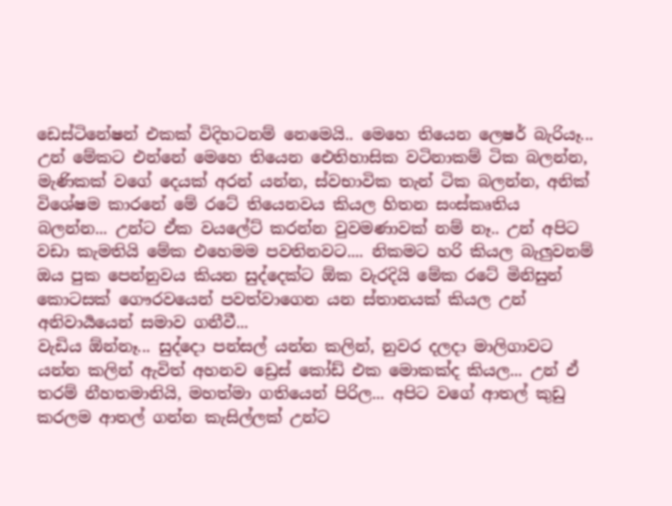ඩෙස්ටිනේෂන් එකක් විදිහටනම් නෙමෙයි.. මෙහෙ තියෙන ලෙෂර් බැරියෑ... උන් මේකට එන්නේ මෙහෙ තියෙන ඓතිහාසික වටිනාකම් ටික බලන්න, මැණිකක් වගේ දෙයක් අරන් යන්න, ස්වභාවික තැන් ටික බලන්න, අනික් විශේෂම කාරනේ මේ රටේ තියෙනවය කියල හිතන සංස්කෘතිය බලන්න... උන්ට ඒක වයලේට් කරන්න වුවමණාවක් නම් නෑ.. උන් අපිට වඩා කැමතියි මේක එහෙමම පවතිනවට.... නිකමට හරි කියල බැලුවනම් ඔය පුක පෙන්නුවය කියන සුද්දෙක්ට ඕක වැරදියි මේක රටේ මිනිසුන් කොටසක් ගෞරවයෙන් පවත්වාගෙන යන ස්තානයක් කියල උන් අනිවාර්‍යයෙන් සමාව ගනීවී...
වැඩිය ඕන්නෑ... සුද්දො පන්සල් යන්න කලින්, නුවර දලදා මාලිගාවට යන්න කලින් ඇවිත් අහනව ඩ්‍රෙස් කෝඩ් එක මොකක්ද කියල... උන් ඒ තරම් නීහතමානියි, මහත්මා ගතියෙන් පිරිල... අපිට වගේ ආතල් කුඩු කරලම ආතල් ගන්න කැසිල්ලක් උන්ට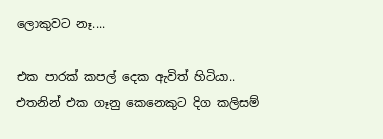ලොකුවට නෑ....

එක පාරක් කපල් දෙක ඇවිත් හිටියා.. එතනින් එක ගෑනු කෙනෙකුට දිග කලිසම්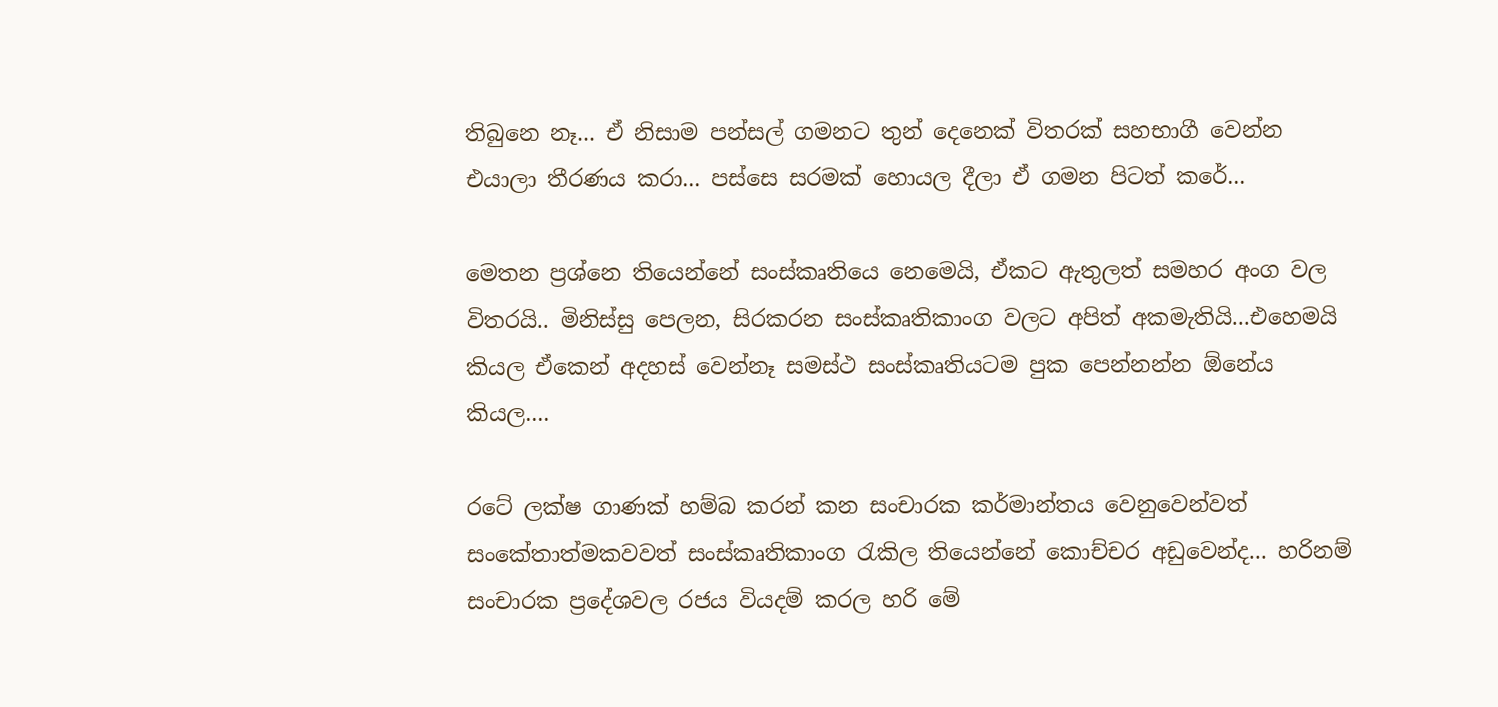තිබුනෙ නෑ... ඒ නිසාම පන්සල් ගමනට තුන් දෙනෙක් විතරක් සහභාගී වෙන්න එයාලා තීරණය කරා... පස්සෙ සරමක් හොයල දීලා ඒ ගමන පිටත් කරේ...

මෙතන ප්‍රශ්නෙ තියෙන්නේ සංස්කෘතියෙ නෙමෙයි, ඒකට ඇතුලත් සමහර අංග වල විතරයි.. මිනිස්සු පෙලන, සිරකරන සංස්කෘතිකාංග වලට අපිත් අකමැතියි...එහෙමයි කියල ඒකෙන් අදහස් වෙන්නෑ සමස්ථ සංස්කෘතියටම පුක පෙන්නන්න ඕනේය කියල....

රටේ ලක්ෂ ගාණක් හම්බ කරන් කන සංචාරක කර්මාන්තය වෙනුවෙන්වත් සංකේතාත්මකවවත් සංස්කෘතිකාංග රැකිල තියෙන්නේ කොච්චර අඩුවෙන්ද... හරිනම් සංචාරක ප්‍රදේශවල රජය වියදම් කරල හරි මේ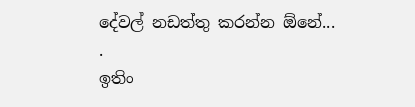දේවල් නඩත්තු කරන්න ඕනේ...
.
ඉතිං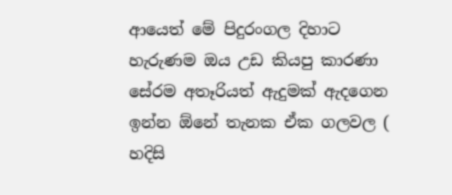ආයෙත් මේ පිදුරංගල දිහාට හැරුණම ඔය උඩ කියපු කාරණා සේරම අතෑරියත් ඇදුමක් ඇදගෙන ඉන්න ඕනේ තැනක ඒක ගලවල ( හදිසි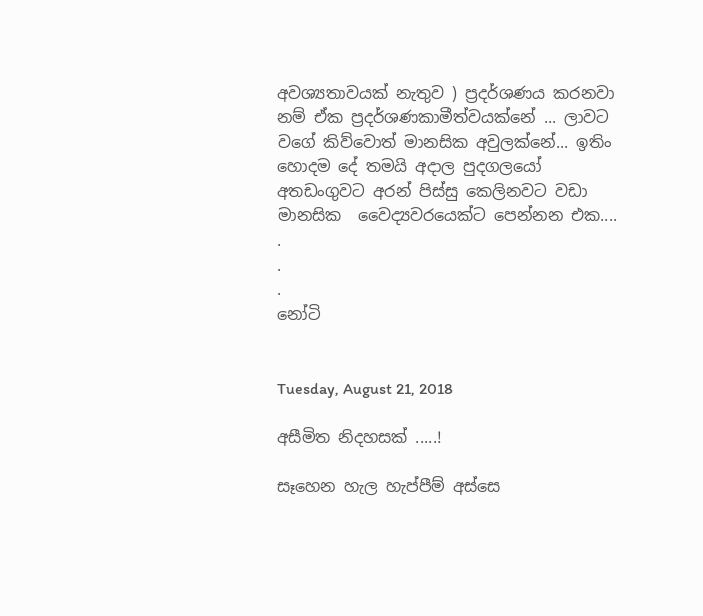අවශ්‍යතාවයක් නැතුව ) ප්‍රදර්ශණය කරනවා නම් ඒක ප්‍රදර්ශණකාමීත්වයක්නේ ... ලාවට වගේ කිව්වොත් මානසික අවුලක්නේ... ඉතිං හොදම දේ තමයි අදාල පුදගලයෝ අතඩංගුවට අරන් පිස්සු කෙලිනවට වඩා මානසික  වෛද්‍යවරයෙක්ට පෙන්නන එක....
.
.
.
නෝටි


Tuesday, August 21, 2018

අසීමිත නිදහසක් .....!

සෑහෙන හැල හැප්පීම් අස්සෙ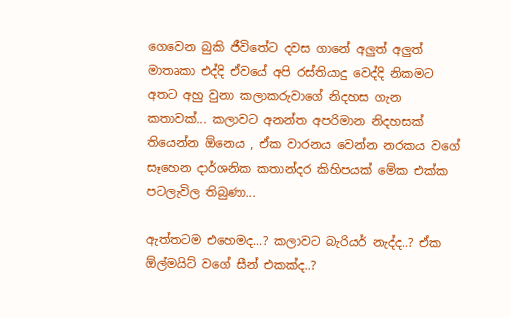ගෙවෙන බුකි ජීවිතේට දවස ගානේ අලුත් අලුත් මාතෘකා එද්දි ඒවයේ අපි රස්තියාදු වෙද්දි නිකමට අතට අහු වුනා කලාකරුවාගේ නිදහස ගැන කතාවක්... කලාවට අනන්ත අපරිමාන නිදහසක් තියෙන්න ඕනෙය , ඒක වාරනය වෙන්න නරකය වගේ සෑහෙන දාර්ශනික කතාන්දර කිහිපයක් මේක එක්ක පටලැවිල තිබුණා...

ඇත්තටම එහෙමද...? කලාවට බැරියර් නැද්ද..? ඒක ඕල්මයිට් වගේ සීන් එකක්ද..?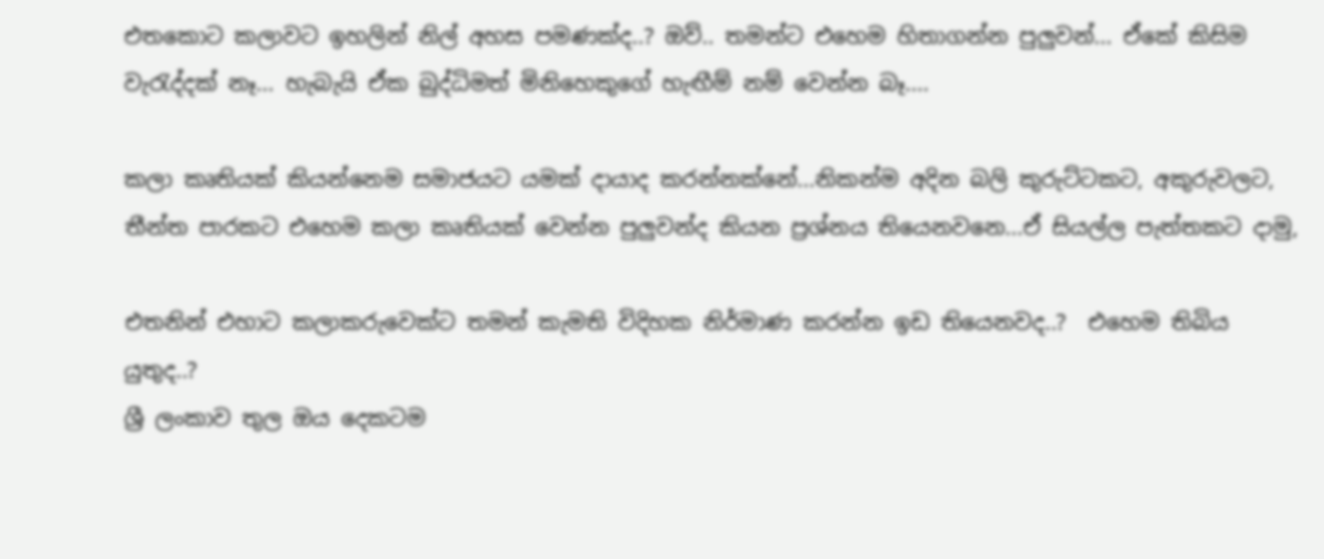එතකොට කලාවට ඉහලින් නිල් අහස පමණක්ද..? ඔව්.. තමන්ට එහෙම හිතාගන්න පුලුවන්... ඒකේ කිසිම වැරැද්දක් නෑ... හැබැයි ඒක බුද්ධිමත් මිනිහෙකුගේ හැඟීම් නම් වෙන්න බෑ....

කලා කෘතියක් කියන්නෙම සමාජයට යමක් දායාද කරන්නක්නේ...නිකන්ම අදින බලි කුරුට්ටකට, අකුරුවලට, තීන්ත පාරකට එහෙම කලා කෘතියක් වෙන්න පුලුවන්ද කියන ප්‍රශ්නය තියෙනවනෙ...ඒ සියල්ල පැත්තකට දාමු,

එතනින් එහාට කලාකරුවෙක්ට තමන් කැමති විදිහක නිර්මාණ කරන්න ඉඩ තියෙනවද..?  එහෙම තිබිය යුතුද..?
ශ්‍රී ලංකාව තුල ඔය දෙකටම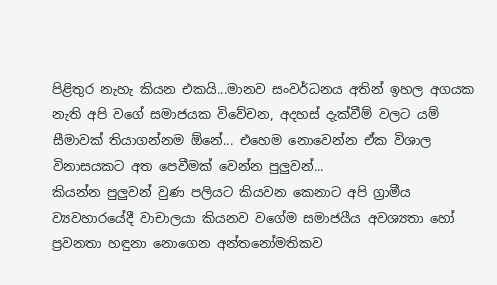පිළිතුර නැහැ කියන එකයි...මානව සංවර්ධනය අතින් ඉහල අගයක නැති අපි වගේ සමාජයක විවේචන, අදහස් දැක්වීම් වලට යම් සීමාවක් තියාගන්නම ඕනේ... එහෙම නොවෙන්න ඒක විශාල විනාසයකට අත පෙවීමක් වෙන්න පුලුවන්...
කියන්න පුලුවන් වුණ පලියට කියවන කෙනාට අපි ග්‍රාමීය ව්‍යවහාරයේදී වාචාලයා කියනව වගේම සමාජයීය අවශ්‍යතා හෝ ප්‍රවනතා හඳුනා නොගෙන අන්තනෝමතිකව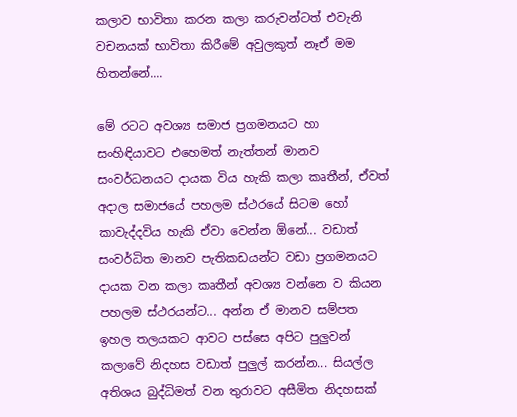කලාව භාවිතා කරන කලා කරුවන්ටත් එවැනි වචනයක් භාවිතා කිරීමේ අවුලකුත් නෑඒ මම හිතන්නේ....

මේ රටට අවශ්‍ය සමාජ ප්‍රගමනයට හා සංහිඳියාවට එහෙමත් නැත්තන් මානව සංවර්ධනයට දායක විය හැකි කලා කෘතීන්, ඒවත් අදාල සමාජයේ පහලම ස්ථරයේ සිටම හෝ කාවැද්දවිය හැකි ඒවා වෙන්න ඕනේ... වඩාත් සංවර්ධිත මානව පැතිකඩයන්ට වඩා ප්‍රගමනයට දායක වන කලා කෘතීන් අවශ්‍ය වන්නෙ ව කියන පහලම ස්ථරයන්ට... අන්න ඒ මානව සම්පත ඉහල තලයකට ආවට පස්සෙ අපිට පුලුවන් කලාවේ නිදහස වඩාත් පුලුල් කරන්න... සියල්ල අතිශය බුද්ධිමත් වන තුරාවට අසීමිත නිදහසක්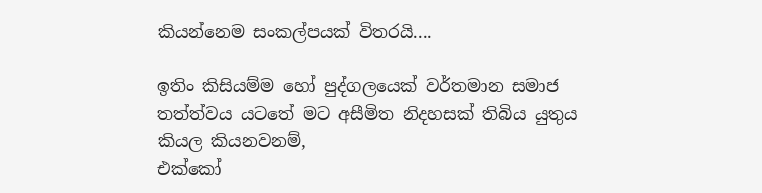කියන්නෙම සංකල්පයක් විතරයි....

ඉතිං කිසියම්ම හෝ පුද්ගලයෙක් වර්තමාන සමාජ තත්ත්වය යටතේ මට අසීමිත නිදහසක් තිබිය යුතුය කියල කියනවනම්,
එක්කෝ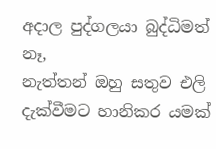අදාල පුද්ගලයා බුද්ධිමත් නෑ,
නැත්තන් ඔහු සතුව එලි දැක්වීමට හානිකර යමක්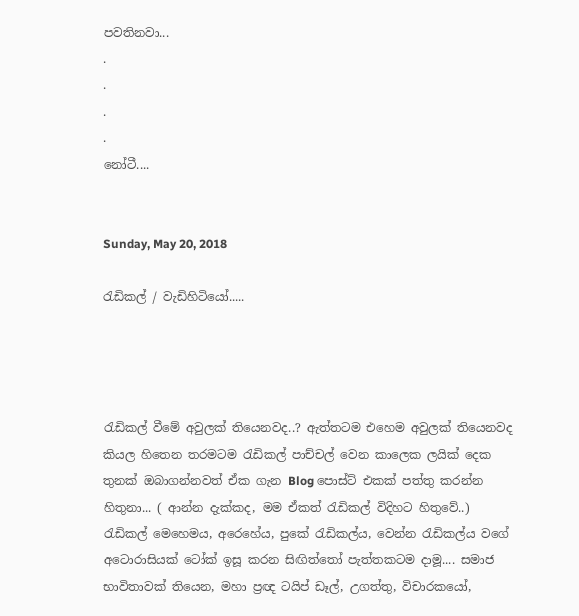පවතිනවා...
.
.
.
.
නෝටී....


Sunday, May 20, 2018

රැඩිකල් / වැඩිහිටියෝ.....




රැඩිකල් වීමේ අවුලක් තියෙනවද..? ඇත්තටම එහෙම අවුලක් තියෙනවද කියල හිතෙන තරමටම රැඩිකල් පාච්චල් වෙන කාලෙක ලයික් දෙක තුනක් ඔබාගන්නවත් ඒක ගැන Blog පොස්ට් එකක් පත්තු කරන්න හිතුනා... ( ආන්න දැක්කද, මම ඒකත් රැඩිකල් විදිහට හිතුවේ..)
රැඩිකල් මෙහෙමය, අරෙහේය, පුකේ රැඩිකල්ය, වෙන්න රැඩිකල්ය වගේ අටොරාසියක් ටෝක් ඉසූ කරන සිඟිත්තෝ පැත්තකටම දාමූ.... සමාජ භාවිතාවක් තියෙන, මහා ප්‍රඥ ටයිප් ඩෑල්, උගත්තු, විචාරකයෝ,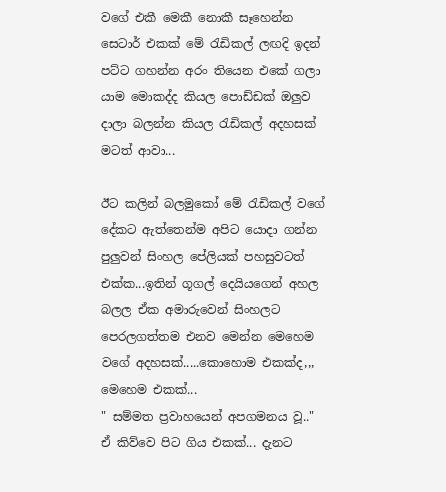වගේ එකී මෙකී නොකී සෑහෙන්න සෙටාර් එකක් මේ රැඩිකල් ලඟදි ඉදන් පට්ට ගහන්න අරං තියෙන එකේ ගලා යාම මොකද්ද කියල පොඩ්ඩක් ඔලුව දාලා බලන්න කියල රැඩිකල් අදහසක් මටත් ආවා...

ඊට කලින් බලමුකෝ මේ රැඩිකල් වගේ දේකට ඇත්තෙන්ම අපිට යොදා ගන්න පුලුවන් සිංහල පේලියක් පහසුවටත් එක්ක...ඉතින් ගූගල් දෙයියගෙන් අහල බලල ඒක අමාරුවෙන් සිංහලට පෙරලගත්තම එනව මෙන්න මෙහෙම වගේ අදහසක්.....කොහොම එකක්ද,,, මෙහෙම එකක්...
" සම්මත ප්‍රවාහයෙන් අපගමනය වූ.."
ඒ කිව්වෙ පිට ගිය එකක්... දැනට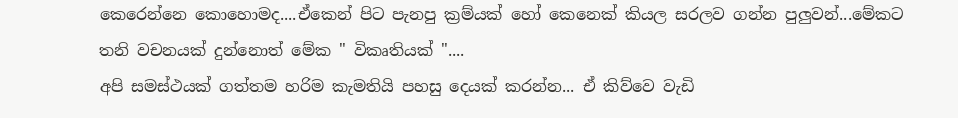කෙරෙන්නෙ කොහොමද....ඒකෙන් පිට පැනපු ක්‍රම්යක් හෝ කෙනෙක් කියල සරලව ගන්න පුලුවන්...මේකට තනි වචනයක් දුන්නොත් මේක " විකෘතියක් "....
අපි සමස්ථයක් ගත්තම හරිම කැමතියි පහසු දෙයක් කරන්න... ඒ කිව්වෙ වැඩි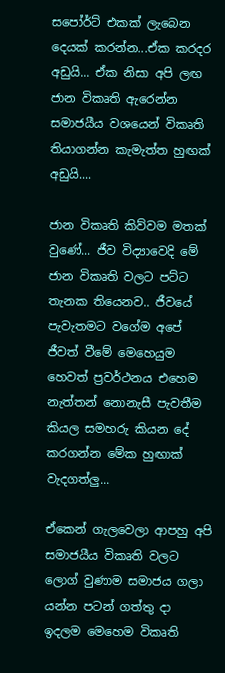සපෝර්ට් එකක් ලැබෙන දෙයක් කරන්න...ඒක කරදර අඩුයි... ඒක නිසා අපි ලඟ ජාන විකෘති ඇරෙන්න සමාජයීය වශයෙන් විකෘති තියාගන්න කැමැත්ත හුඟක් අඩුයි....

ජාන විකෘති කිව්වම මතක් වුණේ... ජීව විද්‍යාවෙදි මේ ජාන විකෘති වලට පට්ට තැනක තියෙනව.. ජීවයේ පැවැතමට වගේම අපේ ජීවත් වීමේ මෙහෙයුම හෙවත් ප්‍රවර්ථනය එහෙම නැත්තන් නොනැසී පැවතීම කියල සමහරු කියන දේ කරගන්න මේක හුඟාක් වැදගත්ලු...

ඒකෙන් ගැලවෙලා ආපහු අපි සමාජයීය විකෘති වලට ලොග් වුණාම සමාජය ගලා යන්න පටන් ගත්තු දා ඉදලම මෙහෙම විකෘති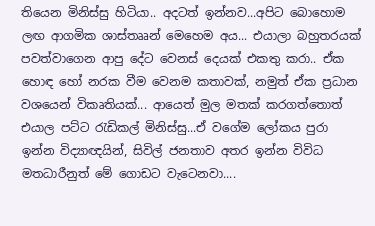තියෙන මිනිස්සු හිටියා.. අදටත් ඉන්නව...අපිට බොහොම ලඟ ආගමික ශාස්තෲන් මෙහෙම අය... එයාලා බහුතරයක් පවත්වාගෙන ආපු දේට වෙනස් දෙයක් එකතු කරා.. ඒක හොඳ හෝ නරක වීම වෙනම කතාවක්, නමුත් ඒක ප්‍රධාන වශයෙන් විකෘතියක්... ආයෙත් මුල මතක් කරගත්තොත් එයාල පට්ට රැඩිකල් මිනිස්සු...ඒ වගේම ලෝකය පුරා ඉන්න විද්‍යාඥයින්, සිවිල් ජනතාව අතර ඉන්න විවිධ මතධාරීනුත් මේ ගොඩට වැටෙනවා....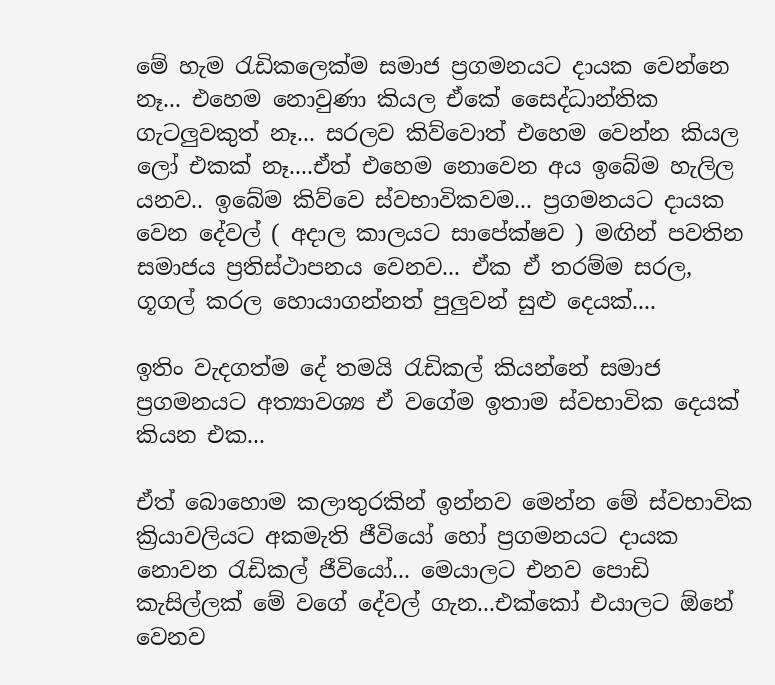මේ හැම රැඩිකලෙක්ම සමාජ ප්‍රගමනයට දායක වෙන්නෙ නෑ... එහෙම නොවුණා කියල ඒකේ සෛද්ධාන්තික ගැටලුවකුත් නෑ... සරලව කිව්වොත් එහෙම වෙන්න කියල ලෝ එකක් නෑ....ඒත් එහෙම නොවෙන අය ඉබේම හැලිල යනව.. ඉබේම කිව්වෙ ස්වභාවිකවම... ප්‍රගමනයට දායක වෙන දේවල් ( අදාල කාලයට සාපේක්ෂව ) මඟින් පවතින සමාජය ප්‍රතිස්ථාපනය වෙනව... ඒක ඒ තරම්ම සරල, ගූගල් කරල හොයාගන්නත් පුලුවන් සුළු දෙයක්....

ඉතිං වැදගත්ම දේ තමයි රැඩිකල් කියන්නේ සමාජ ප්‍රගමනයට අත්‍යාවශ්‍ය ඒ වගේම ඉතාම ස්වභාවික දෙයක් කියන එක...

ඒත් බොහොම කලාතුරකින් ඉන්නව මෙන්න මේ ස්වභාවික ක්‍රියාවලියට අකමැති ජීවියෝ හෝ ප්‍රගමනයට දායක නොවන රැඩිකල් ජීවියෝ... මෙයාලට එනව පොඩි කැසිල්ලක් මේ වගේ දේවල් ගැන...එක්කෝ එයාලට ඕනේ වෙනව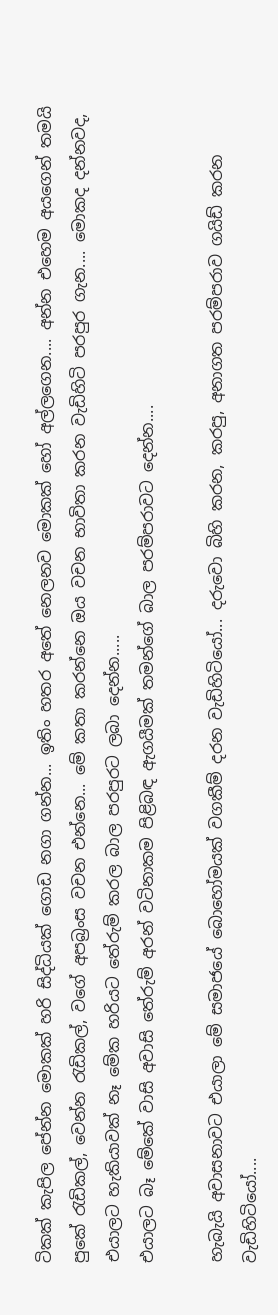ටිකක් කැපිල පේන්න මොකක් හරි සිද්ධියක් ගොඩ නගා ගන්න... ඉතිං හතර අතේ නෙලනව මොකක් හෝ අල්ලගෙන.... අන්න එහෙම අයගෙන් තමයි පුකේ රැඩිකල්, වෙන්න රැඩිකල්, වගේ අපබ්‍රංස වචන එන්නෙ... මේ කතා කරන්නෙ ඔය වචන භාවිතා කරන වැඩිහිටි පරපුර ගැන.... මොකද දන්නවද, එයාලට හැකියාවක් නෑ මේක හරියට තේරුම් කරල බාල පරපුරට ලබා දෙන්න.....
එයාලට බෑ මේකේ වාසි අවාසි තේරුම් අරන් වටිනාකම පිළිබඳ ඇගයීමක් තමන්ගේ බාල පරම්පරාවට දෙන්න....

හැබැයි අවාසනාවට එයාලා මේ සමාජයේ බොහෝමයක් වගකීම් දරන වැඩිහිටියෝ... දරුවො බිහි කරන, කරපු, අනාගත පරම්පරාව ගයිඩ් කරන වැඩිහිටියෝ....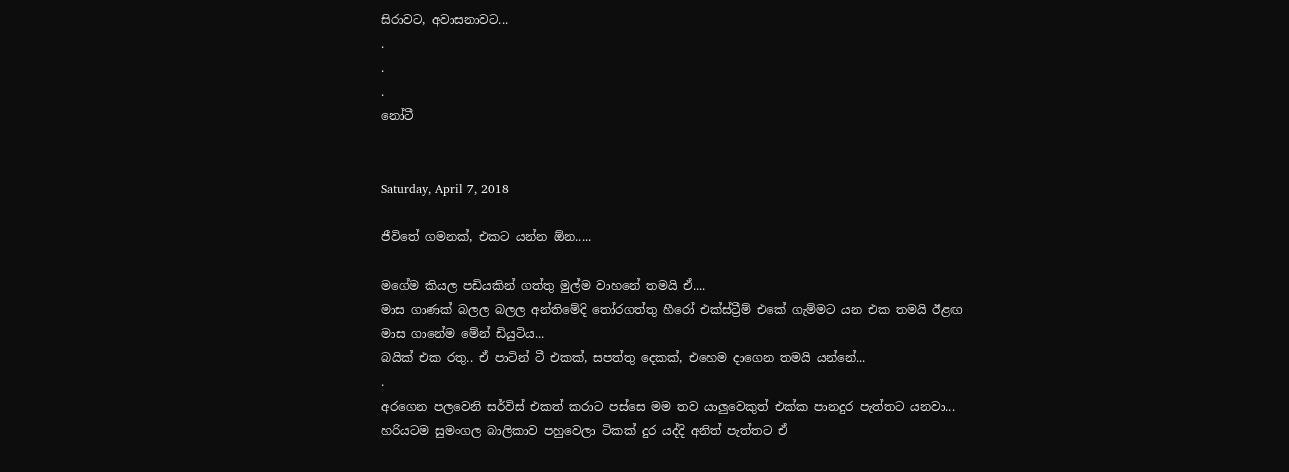සිරාවට, අවාසනාවට...
.
.
.
නෝටී


Saturday, April 7, 2018

ජීවිතේ ගමනක්, එකට යන්න ඕන.....

මගේම කියල පඩියකින් ගත්තු මුල්ම වාහනේ තමයි ඒ....
මාස ගාණක් බලල බලල අන්තිමේදි තෝරගත්තු හීරෝ එක්ස්ට්‍රීම් එකේ ගැම්මට යන එක තමයි ඊළඟ මාස ගානේම මේන් ඩියුටිය...
බයික් එක රතු.. ඒ පාටින් ටී එකක්, සපත්තු දෙකක්, එහෙම දාගෙන තමයි යන්නේ...
.
අරගෙන පලවෙනි සර්විස් එකත් කරාට පස්සෙ මම තව යාලුවෙකුත් එක්ක පානදුර පැත්තට යනවා...
හරියටම සුමංගල බාලිකාව පහුවෙලා ටිකක් දුර යද්දි අනිත් පැත්තට ඒ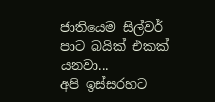ජාතියෙම සිල්වර් පාට බයික් එකක් යනවා...
අපි ඉස්සරහට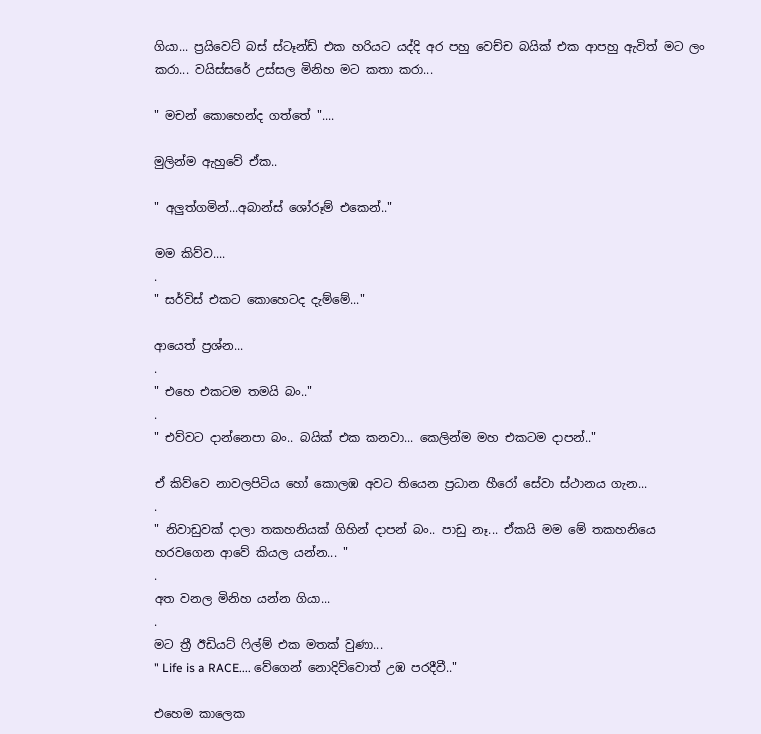ගියා... ප්‍රයිවෙට් බස් ස්ටෑන්ඩ් එක හරියට යද්දි අර පහු වෙච්ච බයික් එක ආපහු ඇවිත් මට ලං කරා... වයිස්සරේ උස්සල මිනිහ මට කතා කරා...

" මචන් කොහෙන්ද ගත්තේ "....

මුලින්ම ඇහුවේ ඒක..

" අලුත්ගමින්...අබාන්ස් ශෝරූම් එකෙන්.."

මම කිව්ව....
.
" සර්විස් එකට කොහෙටද දැම්මේ..."

ආයෙත් ප්‍රශ්න...
.
" එහෙ එකටම තමයි බං.."
.
" එව්වට දාන්නෙපා බං.. බයික් එක කනවා... කෙලින්ම මහ එකටම දාපන්.."

ඒ කිව්වෙ නාවලපිටිය හෝ කොලඹ අවට තියෙන ප්‍රධාන හීරෝ සේවා ස්ථානය ගැන...
.
" නිවාඩුවක් දාලා තකහනියක් ගිහින් දාපන් බං.. පාඩු නෑ... ඒකයි මම මේ තකහනියෙ හරවගෙන ආවේ කියල යන්න... "
.
අත වනල මිනිහ යන්න ගියා...
.
මට ත්‍රී ඊඩියට් ෆිල්ම් එක මතක් වුණා...
" Life is a RACE.... වේගෙන් නොදිව්වොත් උඹ පරදීවී.."

එහෙම කාලෙක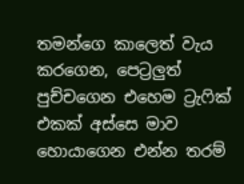තමන්ගෙ කාලෙත් වැය කරගෙන, පෙට්‍රලුත් පුච්චගෙන එහෙම ට්‍රැෆික් එකක් අස්සෙ මාව හොයාගෙන එන්න තරම්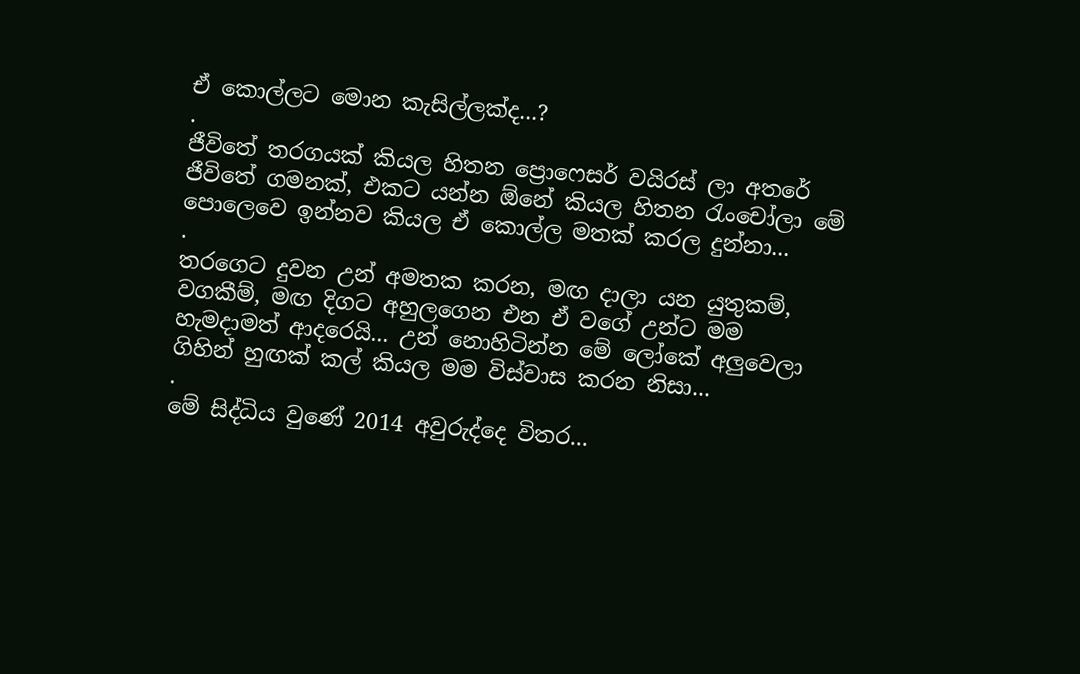ඒ කොල්ලට මොන කැසිල්ලක්ද...?
.
ජීවිතේ තරගයක් කියල හිතන ප්‍රොෆෙසර් වයිරස් ලා අතරේ ජීවිතේ ගමනක්, එකට යන්න ඕනේ කියල හිතන රැංචෝලා මේ පොලෙවෙ ඉන්නව කියල ඒ කොල්ල මතක් කරල දුන්නා...
.
තරගෙට දුවන උන් අමතක කරන, මඟ දාලා යන යුතුකම්, වගකීම්, මඟ දිගට අහුලගෙන එන ඒ වගේ උන්ට මම හැමදාමත් ආදරෙයි... උන් නොහිටින්න මේ ලෝකේ අලුවෙලා ගිහින් හුඟක් කල් කියල මම විස්වාස කරන නිසා...
.
මේ සිද්ධිය වුණේ 2014 අවුරුද්දෙ විතර...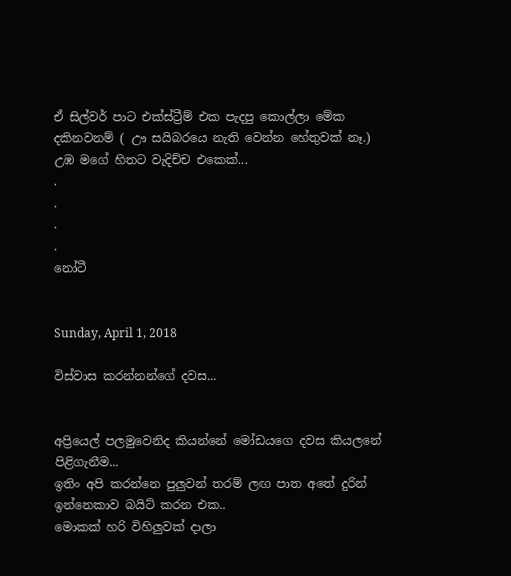ඒ සිල්වර් පාට එක්ස්ට්‍රීම් එක පැදපු කොල්ලා මේක දකිනවනම් ( ඌ සයිබරයෙ නැති වෙන්න හේතුවක් නෑ.) උඹ මගේ හිතට වැදිච්ච එකෙක්...
.
.
.
.
නෝටී


Sunday, April 1, 2018

විස්වාස කරන්නන්ගේ දවස...


අප්‍රියෙල් පලමුවෙනිද කියන්නේ මෝඩයගෙ දවස කියලනේ පිළිගැනීම...
ඉතිං අපි කරන්නෙ පුලුවන් තරම් ලඟ පාත අතේ දුරින් ඉන්නෙකාව බයිට් කරන එක..
මොකක් හරි විහිලුවක් දාලා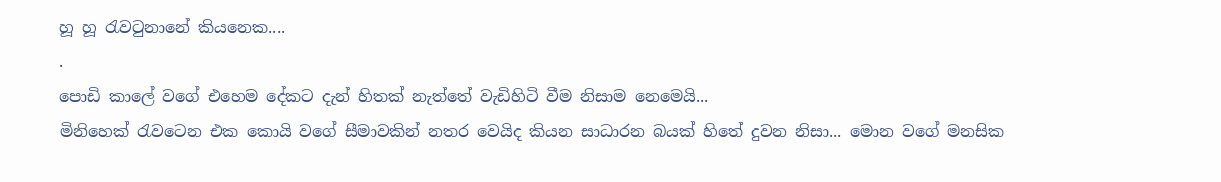හූ හූ රැවටුනානේ කියනෙක....
.
පොඩි කාලේ වගේ එහෙම දේකට දැන් හිතක් නැත්තේ වැඩිහිටි වීම නිසාම නෙමෙයි...
මිනිහෙක් රැවටෙන එක කොයි වගේ සීමාවකින් නතර වෙයිද කියන සාධාරන බයක් හිතේ දුවන නිසා... මොන වගේ මනසික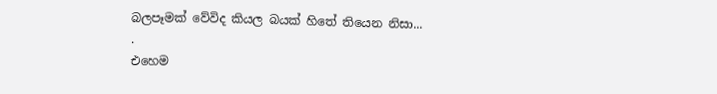බලපෑමක් වේවිද කියල බයක් හිතේ තියෙන නිසා...
.
එහෙම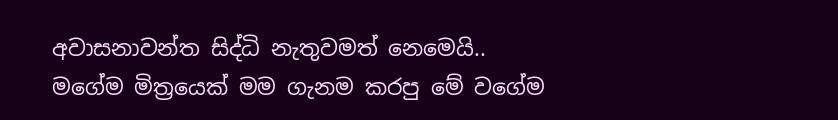අවාසනාවන්ත සිද්ධි නැතුවමත් නෙමෙයි..
මගේම මිත්‍රයෙක් මම ගැනම කරපු මේ වගේම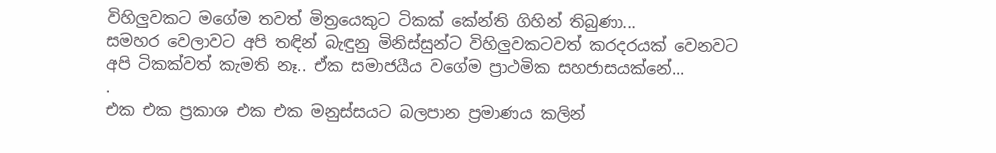විහිලුවකට මගේම තවත් මිත්‍රයෙකුට ටිකක් කේන්ති ගිහින් තිබුණා...
සමහර වෙලාවට අපි තඳින් බැඳුනු මිනිස්සුන්ට විහිලුවකටවත් කරදරයක් වෙනවට අපි ටිකක්වත් කැමති නෑ.. ඒක සමාජයීය වගේම ප්‍රාථමික සහජාසයක්නේ...
.
එක එක ප්‍රකාශ එක එක මනුස්සයට බලපාන ප්‍රමාණය කලින්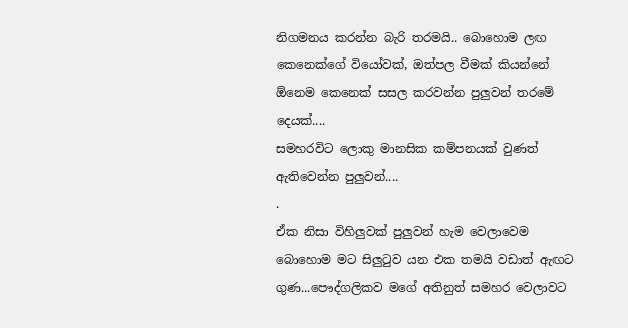නිගමනය කරන්න බැරි තරමයි.. බොහොම ලඟ කෙනෙක්ගේ වියෝවක්, ඔත්පල වීමක් කියන්නේ ඕනෙම කෙනෙක් සසල කරවන්න පුලුවන් තරමේ දෙයක්....
සමහරවිට ලොකු මානසික කම්පනයක් වුණත් ඇතිවෙන්න පුලුවන්....
.
ඒක නිසා විහිලුවක් පුලුවන් හැම වෙලාවෙම බොහොම මට සිලුටුව යන එක තමයි වඩාත් ඇඟට ගුණ...පෞද්ගලිකව මගේ අතිනුත් සමහර වෙලාවට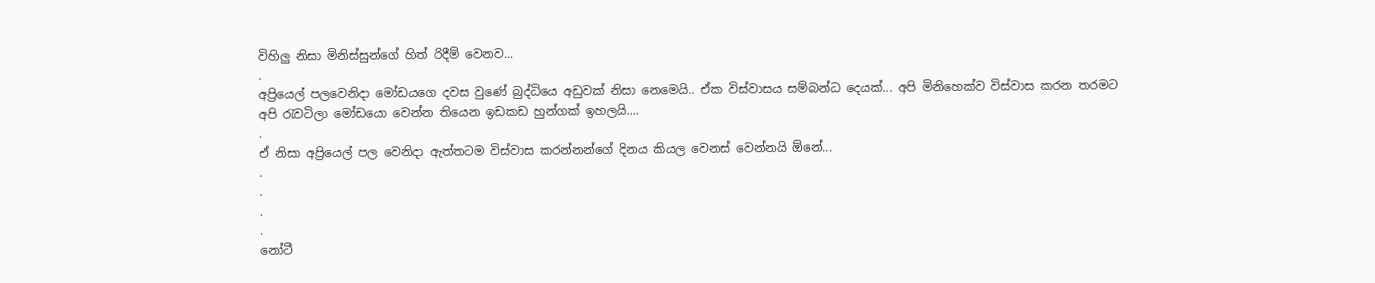විහිලු නිසා මිනිස්සුන්ගේ හිත් රිදීම් වෙනව...
.
අප්‍රියෙල් පලවෙනිදා මෝඩයගෙ දවස වුණේ බුද්ධියෙ අඩුවක් නිසා නෙමෙයි.. ඒක විස්වාසය සම්බන්ධ දෙයක්... අපි මිනිහෙක්ව විස්වාස කරන තරමට අපි රැවටිලා මෝඩයො වෙන්න තියෙන ඉඩකඩ හුන්ගක් ඉහලයි....
.
ඒ නිසා අප්‍රියෙල් පල වෙනිදා ඇත්තටම විස්වාස කරන්නන්ගේ දිනය කියල වෙනස් වෙන්නයි ඕනේ...
.
.
.
.
නෝටී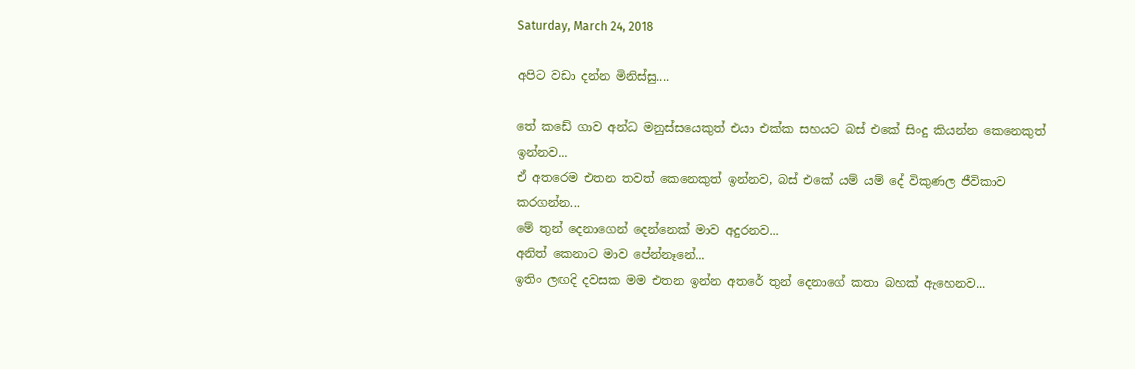Saturday, March 24, 2018

අපිට වඩා දන්න මිනිස්සු....

තේ කඩේ ගාව අන්ධ මනුස්සයෙකුත් එයා එක්ක සහයට බස් එකේ සිංදු කියන්න කෙනෙකුත් ඉන්නව...
ඒ අතරෙම එතන තවත් කෙනෙකුත් ඉන්නව, බස් එකේ යම් යම් දේ විකුණල ජීවිකාව කරගන්න...
මේ තුන් දෙනාගෙන් දෙන්නෙක් මාව අදුරනව...
අනිත් කෙනාට මාව පේන්නෑනේ...
ඉතිං ලඟදි දවසක මම එතන ඉන්න අතරේ තුන් දෙනාගේ කතා බහක් ඇහෙනව...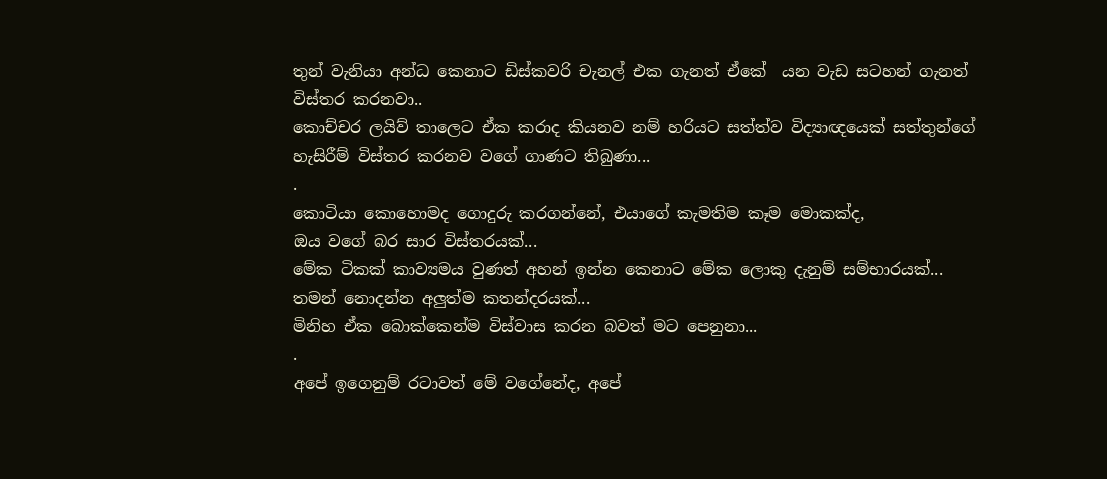තුන් වැනියා අන්ධ කෙනාට ඩිස්කවරි චැනල් එක ගැනත් ඒකේ  යන වැඩ සටහන් ගැනත් විස්තර කරනවා..
කොච්චර ලයිව් තාලෙට ඒක කරාද කියනව නම් හරියට සත්ත්ව විද්‍යාඥයෙක් සත්තුන්ගේ හැසිරීම් විස්තර කරනව වගේ ගාණට තිබුණා...
.
කොටියා කොහොමද ගොදුරු කරගන්නේ, එයාගේ කැමතිම කෑම මොකක්ද,
ඔය වගේ බර සාර විස්තරයක්...
මේක ටිකක් කාව්‍යමය වුණත් අහන් ඉන්න කෙනාට මේක ලොකු දැනුම් සම්භාරයක්...
තමන් නොදන්න අලුත්ම කතන්දරයක්...
මිනිහ ඒක බොක්කෙන්ම විස්වාස කරන බවත් මට පෙනුනා...
.
අපේ ඉගෙනුම් රටාවත් මේ වගේනේද, අපේ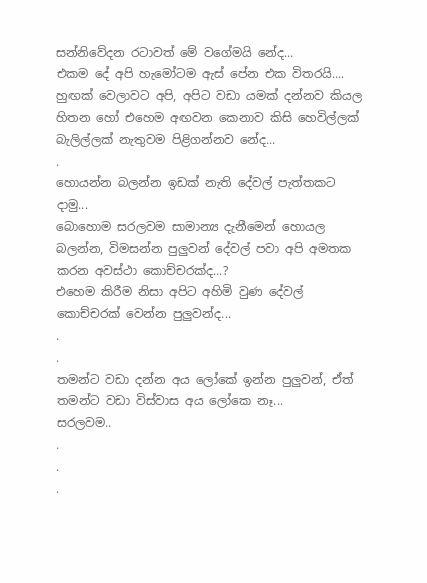සන්නිවේදන රටාවත් මේ වගේමයි නේද...
එකම දේ අපි හැමෝටම ඇස් පේන එක විතරයි....
හුඟක් වෙලාවට අපි, අපිට වඩා යමක් දන්නව කියල හිතන හෝ එහෙම අඟවන කෙනාව කිසි හෙවිල්ලක් බැලිල්ලක් නැතුවම පිළිගන්නව නේද...
.
හොයන්න බලන්න ඉඩක් නැති දේවල් පැත්තකට දාමු...
බොහොම සරලවම සාමාන්‍ය දැනීමෙන් හොයල බලන්න, විමසන්න පුලුවන් දේවල් පවා අපි අමතක කරන අවස්ථා කොච්චරක්ද...?
එහෙම කිරීම නිසා අපිට අහිමි වුණ දේවල් කොච්චරක් වෙන්න පුලුවන්ද...
.
.
තමන්ට වඩා දන්න අය ලෝකේ ඉන්න පුලුවන්, ඒත් තමන්ට වඩා විස්වාස අය ලෝකෙ නෑ...
සරලවම..
.
.
.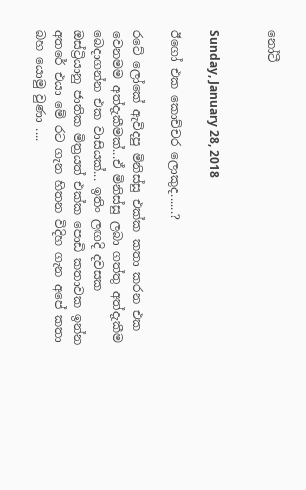නෝටී


Sunday, January 28, 2018

ඊගෝ එක කොච්චර ලොකුද......?

රටේ ලෝකේ ඇවිදපු මිනිස්සු එක්ක කතා කරන එක වෙනමම අත්දැකීමක්...ඒ මිනිස්සු ලබා ගත්තු අත්දැකීම බෙදාගන්න එක වාසියක්... ඉතිං ලඟදි දවසක ඔස්ට්‍රියානු ජාතික මිත්‍රයත් එක්ක පොඩි කතාවක ඉන්න අතරේ එයා මේ රට ගැන හිතන විදිහ ගැන අපේ කතා බහ යොමු වුණා ....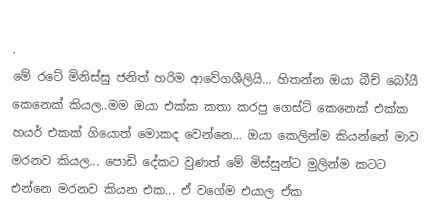.
මේ රටේ මිනිස්සු ජනිත් හරිම ආවේගශීලියි... හිතන්න ඔයා බීච් බෝයී කෙනෙක් කියල..මම ඔයා එක්ක කතා කරපු ගෙස්ට් කෙනෙක් එක්ක හයර් එකක් ගියොත් මොකද වෙන්නෙ... ඔයා කෙලින්ම කියන්නේ මාව මරනව කියල... පොඩි දේකට වුණත් මේ මිස්සුන්ට මුලින්ම කටට එන්නෙ මරනව කියන එක... ඒ වගේම එයාල ඒක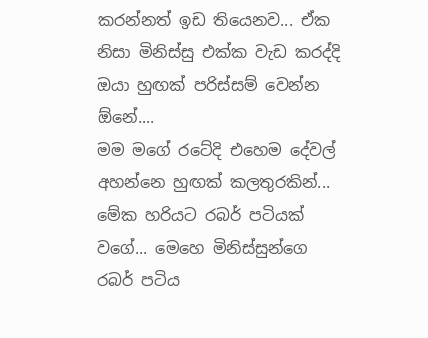කරන්නත් ඉඩ තියෙනව... ඒක නිසා මිනිස්සු එක්ක වැඩ කරද්දි ඔයා හුඟක් පරිස්සම් වෙන්න ඕනේ....
මම මගේ රටේදි එහෙම දේවල් අහන්නෙ හුඟක් කලතුරකින්... මේක හරියට රබර් පටියක් වගේ... මෙහෙ මිනිස්සුන්ගෙ රබර් පටිය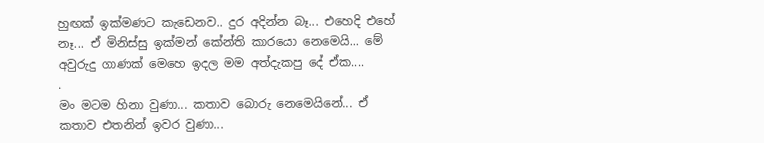හුඟක් ඉක්මණට කැඩෙනව.. දුර අදින්න බෑ... එහෙදි එහේ නෑ... ඒ මිනිස්සු ඉක්මන් කේන්ති කාරයො නෙමෙයි... මේ අවුරුදු ගාණක් මෙහෙ ඉදල මම අත්දැකපු දේ ඒක....
.
මං මටම හිනා වුණා... කතාව බොරු නෙමෙයිනේ... ඒ කතාව එතනින් ඉවර වුණා...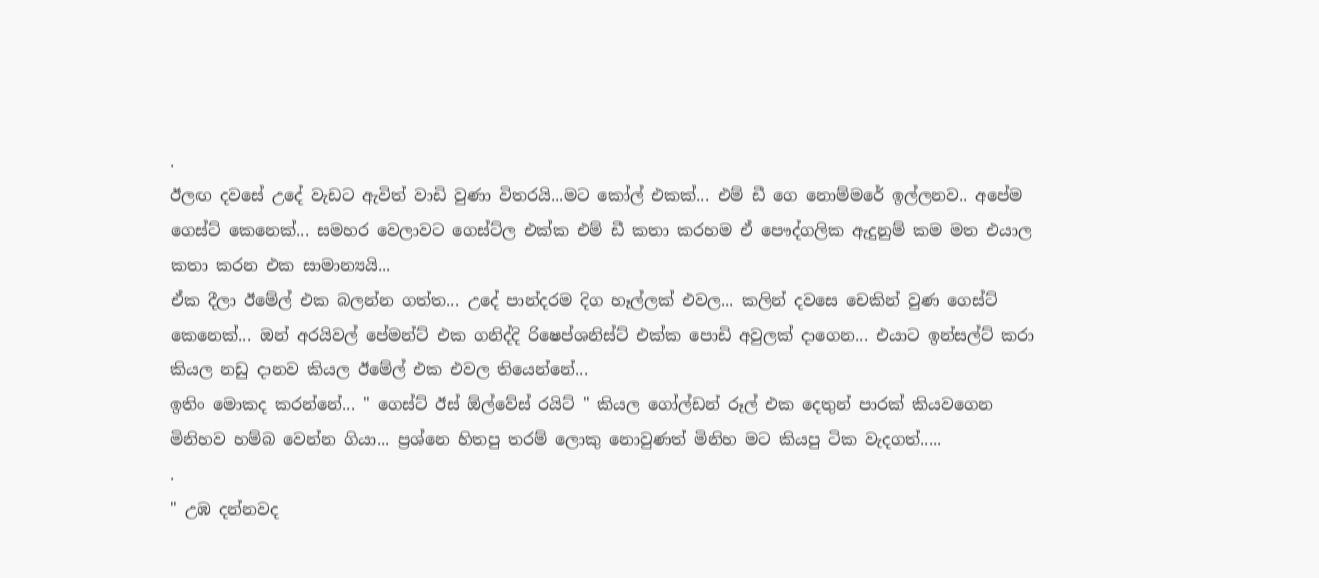.
ඊලඟ දවසේ උදේ වැඩට ඇවිත් වාඩි වුණා විතරයි...මට කෝල් එකක්... එම් ඩී ගෙ නොම්මරේ ඉල්ලනව.. අපේම ගෙස්ට් කෙනෙක්... සමහර වෙලාවට ගෙස්ට්ල එක්ක එම් ඩී කතා කරහම ඒ පෞද්ගලික ඇදුනුම් කම මත එයාල කතා කරන එක සාමාන්‍යයි...
ඒක දීලා ඊමේල් එක බලන්න ගත්ත... උදේ පාන්දරම දිග හෑල්ලක් එවල... කලින් දවසෙ චෙකින් වුණ ගෙස්ට් කෙනෙක්... ඔන් අරයිවල් පේමන්ට් එක ගනිද්දි රිෂෙප්ශනිස්ට් එක්ක පොඩි අවුලක් දාගෙන... එයාට ඉන්සල්ට් කරා කියල නඩු දානව කියල ඊමේල් එක එවල තියෙන්නේ...
ඉතිං මොකද කරන්නේ... " ගෙස්ට් ඊස් ඕල්වේස් රයිට් " කියල ගෝල්ඩන් රූල් එක දෙතුන් පාරක් කියවගෙන මිනිහව හම්බ වෙන්න ගියා... ප්‍රශ්නෙ හිතපු තරම් ලොකු නොවුණත් මිනිහ මට කියපු ටික වැදගත්.....
.
" උඹ දන්නවද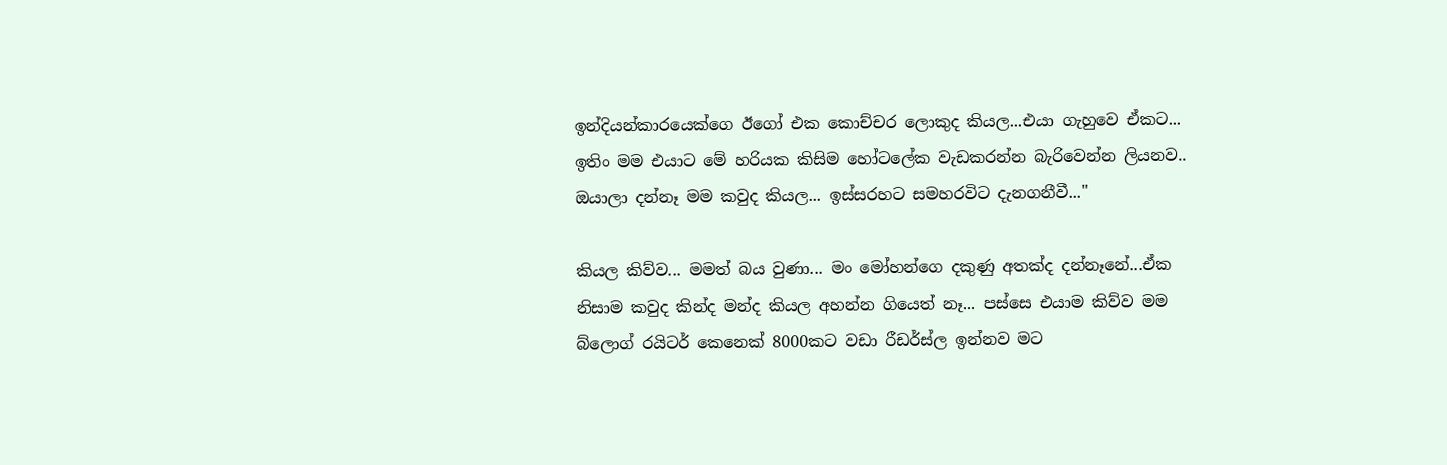ඉන්දියන්කාරයෙක්ගෙ ඊගෝ එක කොච්චර ලොකුද කියල...එයා ගැහුවෙ ඒකට... ඉතිං මම එයාට මේ හරියක කිසිම හෝටලේක වැඩකරන්න බැරිවෙන්න ලියනව.. ඔයාලා දන්නෑ මම කවුද කියල... ඉස්සරහට සමහරවිට දැනගනීවී..."

කියල කිව්ව... මමත් බය වුණා... මං මෝහන්ගෙ දකුණු අතක්ද දන්නෑනේ...ඒක නිසාම කවුද කින්ද මන්ද කියල අහන්න ගියෙත් නෑ... පස්සෙ එයාම කිව්ව මම බ්ලොග් රයිටර් කෙනෙක් 8000කට වඩා රීඩර්ස්ල ඉන්නව මට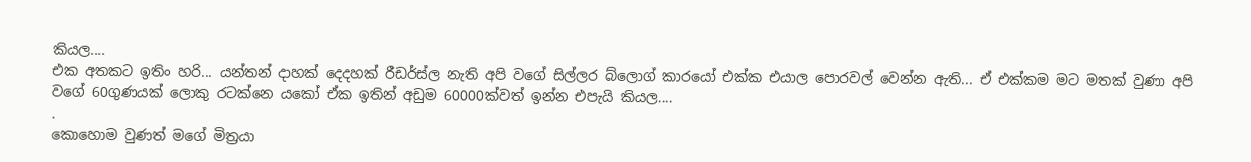කියල....
එක අතකට ඉතිං හරි... යන්තන් දාහක් දෙදහක් රීඩර්ස්ල නැති අපි වගේ සිල්ලර බ්ලොග් කාරයෝ එක්ක එයාල පොරවල් වෙන්න ඇති... ඒ එක්කම මට මතක් වුණා අපි වගේ 60ගුණයක් ලොකු රටක්නෙ යකෝ ඒක ඉතින් අඩුම 60000ක්වත් ඉන්න එපැයි කියල....
.
කොහොම වුණත් මගේ මිත්‍රයා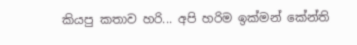කියපු කතාව හරි... අපි හරිම ඉක්මන් කේන්ති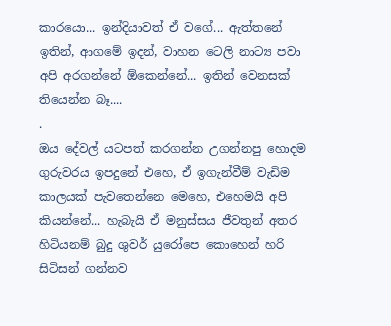කාරයො... ඉන්දියාවත් ඒ වගේ... ඇත්තනේ ඉතින්, ආගමේ ඉදන්, වාහන ටෙලි නාට්‍ය පවා අපි අරගන්නේ ඕකෙන්නේ... ඉතින් වෙනසක් තියෙන්න බෑ....
.
ඔය දේවල් යටපත් කරගන්න උගන්නපු හොදම ගුරුවරය ඉපදුනේ එහෙ, ඒ ඉගැන්වීම් වැඩිම කාලයක් පැවතෙන්නෙ මෙහෙ, එහෙමයි අපි කියන්නේ... හැබැයි ඒ මනුස්සය ජීවතුන් අතර හිටියනම් බුදු ශුවර් යුරෝපෙ කොහෙන් හරි සිටිසන් ගන්නව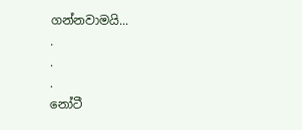ගන්නවාමයි...
.
.
.
නෝටී